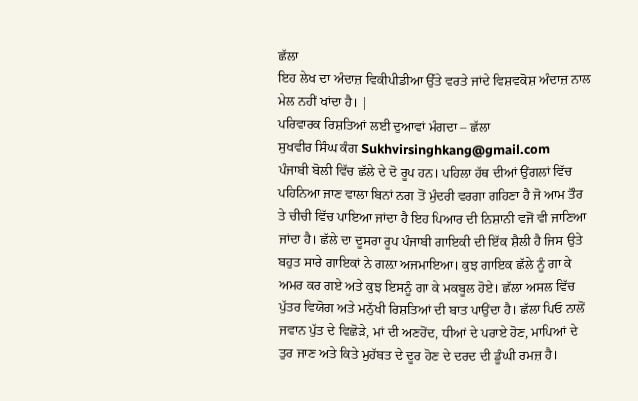ਛੱਲਾ
ਇਹ ਲੇਖ ਦਾ ਅੰਦਾਜ਼ ਵਿਕੀਪੀਡੀਆ ਉੱਤੇ ਵਰਤੇ ਜਾਂਦੇ ਵਿਸ਼ਵਕੋਸ਼ ਅੰਦਾਜ਼ ਨਾਲ ਮੇਲ ਨਹੀਂ ਖਾਂਦਾ ਹੈ। |
ਪਰਿਵਾਰਕ ਰਿਸ਼ਤਿਆਂ ਲਈ ਦੁਆਵਾਂ ਮੰਗਦਾ – ਛੱਲਾ
ਸੁਖਵੀਰ ਸਿੰਘ ਕੰਗ Sukhvirsinghkang@gmail.com
ਪੰਜਾਬੀ ਬੋਲੀ ਵਿੱਚ ਛੱਲੇ ਦੇ ਦੋ ਰੂਪ ਹਨ। ਪਹਿਲਾ ਹੱਥ ਦੀਆਂ ਉਂਗਲਾਂ ਵਿੱਚ ਪਹਿਨਿਆ ਜਾਣ ਵਾਲਾ ਬਿਨਾਂ ਨਗ ਤੋਂ ਮੁੰਦਰੀ ਵਰਗਾ ਗਹਿਣਾ ਹੈ ਜੋ ਆਮ ਤੌਰ ਤੇ ਚੀਚੀ ਵਿੱਚ ਪਾਇਆ ਜਾਂਦਾ ਹੈ ਇਹ ਪਿਆਰ ਦੀ ਨਿਸ਼ਾਨੀ ਵਜੋਂ ਵੀ ਜਾਣਿਆ ਜਾਂਦਾ ਹੈ। ਛੱਲੇ ਦਾ ਦੂਸਰਾ ਰੂਪ ਪੰਜਾਬੀ ਗਾਇਕੀ ਦੀ ਇੱਕ ਸ਼ੈਲੀ ਹੈ ਜਿਸ ਉਤੇ ਬਹੁਤ ਸਾਰੇ ਗਾਇਕਾਂ ਨੇ ਗਲ਼ਾ ਅਜਮਾਇਆ। ਕੁਝ ਗਾਇਕ ਛੱਲੇ ਨੂੰ ਗਾ ਕੇ ਅਮਰ ਕਰ ਗਏ ਅਤੇ ਕੁਝ ਇਸਨੂੰ ਗਾ ਕੇ ਮਕਬੂਲ ਹੋਏ। ਛੱਲਾ ਅਸਲ ਵਿੱਚ ਪੁੱਤਰ ਵਿਯੋਗ ਅਤੇ ਮਨੁੱਖੀ ਰਿਸ਼ਤਿਆਂ ਦੀ ਬਾਤ ਪਾਉਂਦਾ ਹੈ। ਛੱਲਾ ਪਿਓ ਨਾਲੋਂ ਜਵਾਨ ਪੁੱਤ ਦੇ ਵਿਛੋੜੇ, ਮਾਂ ਦੀ ਅਣਹੋਂਦ, ਧੀਆਂ ਦੇ ਪਰਾਏ ਹੋਣ, ਮਾਪਿਆਂ ਦੇ ਤੁਰ ਜਾਣ ਅਤੇ ਕਿਤੇ ਮੁਹੱਬਤ ਦੇ ਦੂਰ ਹੋਣ ਦੇ ਦਰਦ ਦੀ ਡੂੰਘੀ ਰਮਜ਼ ਹੈ।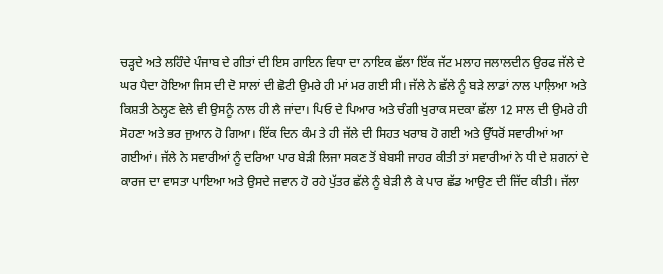ਚੜ੍ਹਦੇ ਅਤੇ ਲਹਿੰਦੇ ਪੰਜਾਬ ਦੇ ਗੀਤਾਂ ਦੀ ਇਸ ਗਾਇਨ ਵਿਧਾ ਦਾ ਨਾਇਕ ਛੱਲਾ ਇੱਕ ਜੱਟ ਮਲਾਹ ਜਲਾਲਦੀਨ ਉਰਫ ਜੱਲੇ ਦੇ ਘਰ ਪੈਦਾ ਹੋਇਆ ਜਿਸ ਦੀ ਦੋ ਸਾਲਾਂ ਦੀ ਛੋਟੀ ਉਮਰੇ ਹੀ ਮਾਂ ਮਰ ਗਈ ਸੀ। ਜੱਲੇ ਨੇ ਛੱਲੇ ਨੂੰ ਬੜੇ ਲਾਡਾਂ ਨਾਲ ਪਾਲ਼ਿਆ ਅਤੇ ਕਿਸ਼ਤੀ ਠੇਲ੍ਹਣ ਵੇਲੇ ਵੀ ਉਸਨੂੰ ਨਾਲ ਹੀ ਲੈ ਜਾਂਦਾ। ਪਿਓ ਦੇ ਪਿਆਰ ਅਤੇ ਚੰਗੀ ਖੁਰਾਕ ਸਦਕਾ ਛੱਲਾ 12 ਸਾਲ ਦੀ ਉਮਰੇ ਹੀ ਸੋਹਣਾ ਅਤੇ ਭਰ ਜੁਆਨ ਹੋ ਗਿਆ। ਇੱਕ ਦਿਨ ਕੰਮ ਤੇ ਹੀ ਜੱਲੇ ਦੀ ਸਿਹਤ ਖਰਾਬ ਹੋ ਗਈ ਅਤੇ ਉੱਧਰੋਂ ਸਵਾਰੀਆਂ ਆ ਗਈਆਂ। ਜੱਲੇ ਨੇ ਸਵਾਰੀਆਂ ਨੂੰ ਦਰਿਆ ਪਾਰ ਬੇੜੀ ਲਿਜਾ ਸਕਣ ਤੋਂ ਬੇਬਸੀ ਜਾਹਰ ਕੀਤੀ ਤਾਂ ਸਵਾਰੀਆਂ ਨੇ ਧੀ ਦੇ ਸ਼ਗਨਾਂ ਦੇ ਕਾਰਜ ਦਾ ਵਾਸਤਾ ਪਾਇਆ ਅਤੇ ਉਸਦੇ ਜਵਾਨ ਹੋ ਰਹੇ ਪੁੱਤਰ ਛੱਲੇ ਨੂੰ ਬੇੜੀ ਲੈ ਕੇ ਪਾਰ ਛੱਡ ਆਉਣ ਦੀ ਜਿੱਦ ਕੀਤੀ। ਜੱਲਾ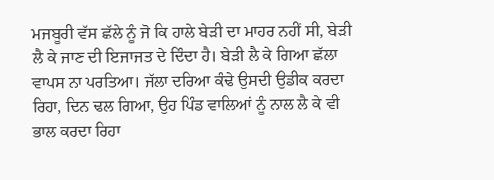ਮਜਬੂਰੀ ਵੱਸ ਛੱਲੇ ਨੂੰ ਜੋ ਕਿ ਹਾਲੇ ਬੇੜੀ ਦਾ ਮਾਹਰ ਨਹੀਂ ਸੀ, ਬੇੜੀ ਲੈ ਕੇ ਜਾਣ ਦੀ ਇਜਾਜਤ ਦੇ ਦਿੰਦਾ ਹੈ। ਬੇੜੀ ਲੈ ਕੇ ਗਿਆ ਛੱਲਾ ਵਾਪਸ ਨਾ ਪਰਤਿਆ। ਜੱਲਾ ਦਰਿਆ ਕੰਢੇ ਉਸਦੀ ਉਡੀਕ ਕਰਦਾ ਰਿਹਾ, ਦਿਨ ਢਲ ਗਿਆ, ਉਹ ਪਿੰਡ ਵਾਲਿਆਂ ਨੂੰ ਨਾਲ ਲੈ ਕੇ ਵੀ ਭਾਲ ਕਰਦਾ ਰਿਹਾ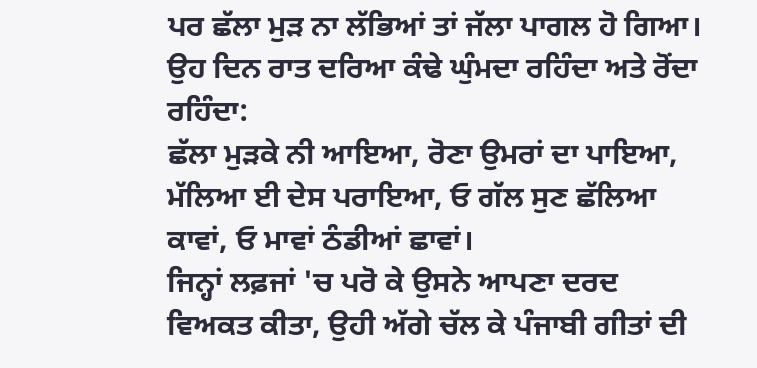ਪਰ ਛੱਲਾ ਮੁੜ ਨਾ ਲੱਭਿਆਂ ਤਾਂ ਜੱਲਾ ਪਾਗਲ ਹੋ ਗਿਆ। ਉਹ ਦਿਨ ਰਾਤ ਦਰਿਆ ਕੰਢੇ ਘੁੰਮਦਾ ਰਹਿੰਦਾ ਅਤੇ ਰੋਂਦਾ ਰਹਿੰਦਾ:
ਛੱਲਾ ਮੁੜਕੇ ਨੀ ਆਇਆ, ਰੋਣਾ ਉਮਰਾਂ ਦਾ ਪਾਇਆ, ਮੱਲਿਆ ਈ ਦੇਸ ਪਰਾਇਆ, ਓ ਗੱਲ ਸੁਣ ਛੱਲਿਆ ਕਾਵਾਂ, ਓ ਮਾਵਾਂ ਠੰਡੀਆਂ ਛਾਵਾਂ।
ਜਿਨ੍ਹਾਂ ਲਫ਼ਜਾਂ 'ਚ ਪਰੋ ਕੇ ਉਸਨੇ ਆਪਣਾ ਦਰਦ ਵਿਅਕਤ ਕੀਤਾ, ਉਹੀ ਅੱਗੇ ਚੱਲ ਕੇ ਪੰਜਾਬੀ ਗੀਤਾਂ ਦੀ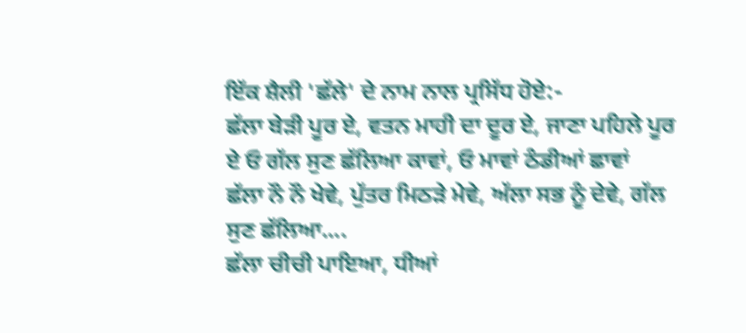ਇੱਕ ਸ਼ੈਲੀ 'ਛੱਲੇ' ਦੇ ਨਾਮ ਨਾਲ ਪ੍ਰਸਿੱਧ ਹੋਏ:-
ਛੱਲਾ ਬੇੜੀ ਪੂਰ ਏ, ਵਤਨ ਮਾਹੀ ਦਾ ਦੂਰ ਏ, ਜਾਣਾ ਪਹਿਲੇ ਪੂਰ ਏ ਓ ਗੱਲ ਸੁਣ ਛੱਲਿਆ ਕਾਵਾਂ, ਓ ਮਾਵਾਂ ਠੰਡੀਆਂ ਛਾਵਾਂ
ਛੱਲਾ ਨੌ ਨੌ ਖੇਵੇ, ਪੁੱਤਰ ਮਿਠੜੇ ਮੇਵੇ, ਅੱਲਾ ਸਭ ਨੂੰ ਦੇਵੇ, ਗੱਲ ਸੁਣ ਛੱਲਿਆ....
ਛੱਲਾ ਚੀਚੀ ਪਾਇਆ, ਧੀਆਂ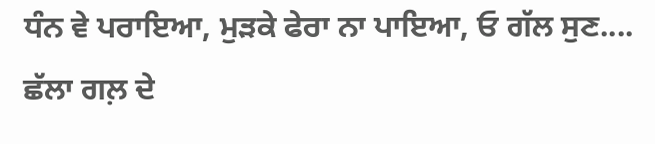ਧੰਨ ਵੇ ਪਰਾਇਆ, ਮੁੜਕੇ ਫੇਰਾ ਨਾ ਪਾਇਆ, ਓ ਗੱਲ ਸੁਣ....
ਛੱਲਾ ਗਲ਼ ਦੇ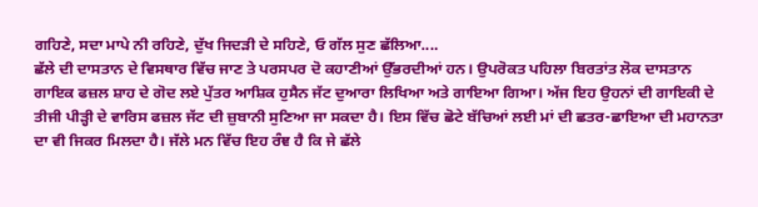ਗਹਿਣੇ, ਸਦਾ ਮਾਪੇ ਨੀ ਰਹਿਣੇ, ਦੁੱਖ ਜਿਦੜੀ ਦੇ ਸਹਿਣੇ, ਓ ਗੱਲ ਸੁਣ ਛੱਲਿਆ....
ਛੱਲੇ ਦੀ ਦਾਸਤਾਨ ਦੇ ਵਿਸਥਾਰ ਵਿੱਚ ਜਾਣ ਤੇ ਪਰਸਪਰ ਦੋ ਕਹਾਣੀਆਂ ਉੱਭਰਦੀਆਂ ਹਨ। ਉਪਰੋਕਤ ਪਹਿਲਾ ਬਿਰਤਾਂਤ ਲੋਕ ਦਾਸਤਾਨ ਗਾਇਕ ਫਜ਼ਲ ਸ਼ਾਹ ਦੇ ਗੋਦ ਲਏ ਪੁੱਤਰ ਆਸ਼ਿਕ ਹੁਸੈਨ ਜੱਟ ਦੁਆਰਾ ਲਿਖਿਆ ਅਤੇ ਗਾਇਆ ਗਿਆ। ਅੱਜ ਇਹ ਉਹਨਾਂ ਦੀ ਗਾਇਕੀ ਦੇ ਤੀਜੀ ਪੀੜ੍ਹੀ ਦੇ ਵਾਰਿਸ ਫਜ਼ਲ ਜੱਟ ਦੀ ਜ਼ੁਬਾਨੀ ਸੁਣਿਆ ਜਾ ਸਕਦਾ ਹੈ। ਇਸ ਵਿੱਚ ਛੋਟੇ ਬੱਚਿਆਂ ਲਈ ਮਾਂ ਦੀ ਛਤਰ-ਛਾਇਆ ਦੀ ਮਹਾਨਤਾ ਦਾ ਵੀ ਜਿਕਰ ਮਿਲਦਾ ਹੈ। ਜੱਲੇ ਮਨ ਵਿੱਚ ਇਹ ਰੰਞ ਹੈ ਕਿ ਜੇ ਛੱਲੇ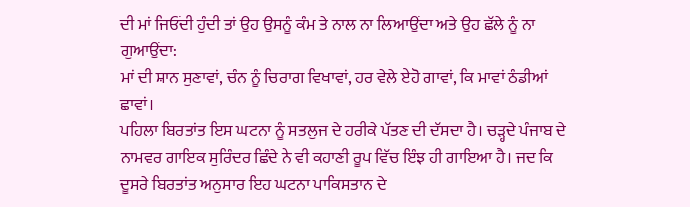ਦੀ ਮਾਂ ਜਿਓਂਦੀ ਹੁੰਦੀ ਤਾਂ ਉਹ ਉਸਨੂੰ ਕੰਮ ਤੇ ਨਾਲ ਨਾ ਲਿਆਉਂਦਾ ਅਤੇ ਉਹ ਛੱਲੇ ਨੂੰ ਨਾ ਗੁਆਉਂਦਾ:
ਮਾਂ ਦੀ ਸ਼ਾਨ ਸੁਣਾਵਾਂ, ਚੰਨ ਨੂੰ ਚਿਰਾਗ ਵਿਖਾਵਾਂ, ਹਰ ਵੇਲੇ ਏਹੋ ਗਾਵਾਂ, ਕਿ ਮਾਵਾਂ ਠੰਡੀਆਂ ਛਾਵਾਂ।
ਪਹਿਲਾ ਬਿਰਤਾਂਤ ਇਸ ਘਟਨਾ ਨੂੰ ਸਤਲੁਜ ਦੇ ਹਰੀਕੇ ਪੱਤਣ ਦੀ ਦੱਸਦਾ ਹੈ। ਚੜ੍ਹਦੇ ਪੰਜਾਬ ਦੇ ਨਾਮਵਰ ਗਾਇਕ ਸੁਰਿੰਦਰ ਛਿੰਦੇ ਨੇ ਵੀ ਕਹਾਣੀ ਰੂਪ ਵਿੱਚ ਇੰਝ ਹੀ ਗਾਇਆ ਹੈ। ਜਦ ਕਿ ਦੂਸਰੇ ਬਿਰਤਾਂਤ ਅਨੁਸਾਰ ਇਹ ਘਟਨਾ ਪਾਕਿਸਤਾਨ ਦੇ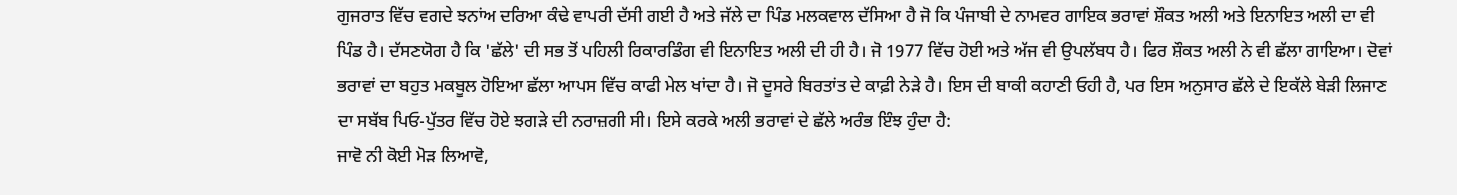ਗੁਜਰਾਤ ਵਿੱਚ ਵਗਦੇ ਝਨਾਂਅ ਦਰਿਆ ਕੰਢੇ ਵਾਪਰੀ ਦੱਸੀ ਗਈ ਹੈ ਅਤੇ ਜੱਲੇ ਦਾ ਪਿੰਡ ਮਲਕਵਾਲ ਦੱਸਿਆ ਹੈ ਜੋ ਕਿ ਪੰਜਾਬੀ ਦੇ ਨਾਮਵਰ ਗਾਇਕ ਭਰਾਵਾਂ ਸ਼ੌਕਤ ਅਲੀ ਅਤੇ ਇਨਾਇਤ ਅਲੀ ਦਾ ਵੀ ਪਿੰਡ ਹੈ। ਦੱਸਣਯੋਗ ਹੈ ਕਿ 'ਛੱਲੇ' ਦੀ ਸਭ ਤੋਂ ਪਹਿਲੀ ਰਿਕਾਰਡਿੰਗ ਵੀ ਇਨਾਇਤ ਅਲੀ ਦੀ ਹੀ ਹੈ। ਜੋ 1977 ਵਿੱਚ ਹੋਈ ਅਤੇ ਅੱਜ ਵੀ ਉਪਲੱਬਧ ਹੈ। ਫਿਰ ਸ਼ੌਕਤ ਅਲੀ ਨੇ ਵੀ ਛੱਲਾ ਗਾਇਆ। ਦੋਵਾਂ ਭਰਾਵਾਂ ਦਾ ਬਹੁਤ ਮਕਬੂਲ ਹੋਇਆ ਛੱਲਾ ਆਪਸ ਵਿੱਚ ਕਾਫੀ ਮੇਲ ਖਾਂਦਾ ਹੈ। ਜੋ ਦੂਸਰੇ ਬਿਰਤਾਂਤ ਦੇ ਕਾਫ਼ੀ ਨੇੜੇ ਹੈ। ਇਸ ਦੀ ਬਾਕੀ ਕਹਾਣੀ ਓਹੀ ਹੈ, ਪਰ ਇਸ ਅਨੁਸਾਰ ਛੱਲੇ ਦੇ ਇਕੱਲੇ ਬੇੜੀ ਲਿਜਾਣ ਦਾ ਸਬੱਬ ਪਿਓ-ਪੁੱਤਰ ਵਿੱਚ ਹੋਏ ਝਗੜੇ ਦੀ ਨਰਾਜ਼ਗੀ ਸੀ। ਇਸੇ ਕਰਕੇ ਅਲੀ ਭਰਾਵਾਂ ਦੇ ਛੱਲੇ ਅਰੰਭ ਇੰਝ ਹੁੰਦਾ ਹੈ:
ਜਾਵੋ ਨੀ ਕੋਈ ਮੋੜ ਲਿਆਵੋ,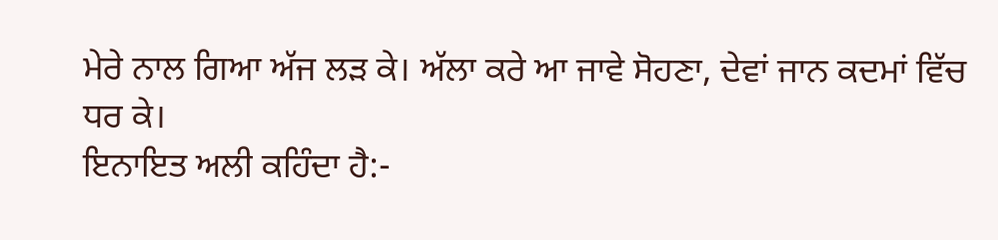ਮੇਰੇ ਨਾਲ ਗਿਆ ਅੱਜ ਲੜ ਕੇ। ਅੱਲਾ ਕਰੇ ਆ ਜਾਵੇ ਸੋਹਣਾ, ਦੇਵਾਂ ਜਾਨ ਕਦਮਾਂ ਵਿੱਚ ਧਰ ਕੇ।
ਇਨਾਇਤ ਅਲੀ ਕਹਿੰਦਾ ਹੈ:-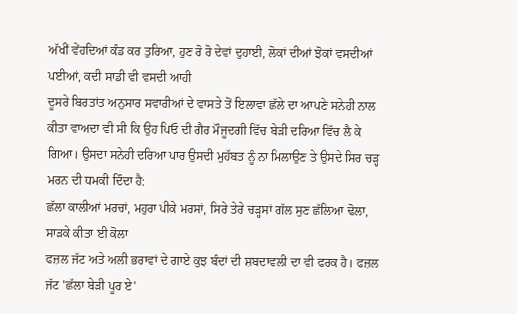ਅੱਖੀਂ ਵੇਂਹਦਿਆਂ ਕੰਡ ਕਰ ਤੁਰਿਆ, ਹੁਣ ਰੋ ਰੋ ਦੇਵਾਂ ਦੁਹਾਈ, ਲੋਕਾਂ ਦੀਆਂ ਝੋਕਾਂ ਵਸਦੀਆਂ ਪਈਆਂ, ਕਦੀ ਸਾਡੀ ਵੀ ਵਸਦੀ ਆਹੀ
ਦੂਸਰੇ ਬਿਰਤਾਂਤ ਅਨੁਸਾਰ ਸਵਾਰੀਆਂ ਦੇ ਵਾਸਤੇ ਤੋਂ ਇਲਾਵਾ ਛੱਲੇ ਦਾ ਆਪਣੇ ਸਨੇਹੀ ਨਾਲ ਕੀਤਾ ਵਾਅਦਾ ਵੀ ਸੀ ਕਿ ਉਹ ਪਿਓ ਦੀ ਗੈਰ ਮੌਜੂਦਗੀ ਵਿੱਚ ਬੇੜੀ ਦਰਿਆ ਵਿੱਚ ਲੈ ਕੇ ਗਿਆ। ਉਸਦਾ ਸਨੇਹੀ ਦਰਿਆ ਪਾਰ ਉਸਦੀ ਮੁਹੱਬਤ ਨੂੰ ਨਾ ਮਿਲਾਉਣ ਤੇ ਉਸਦੇ ਸਿਰ ਚੜ੍ਹ ਮਰਨ ਦੀ ਧਮਕੀ ਦਿੰਦਾ ਹੈ:
ਛੱਲਾ ਕਾਲੀਆਂ ਮਰਚਾਂ, ਮਹੁਰਾ ਪੀਕੇ ਮਰਸਾਂ, ਸਿਰੇ ਤੇਰੇ ਚੜ੍ਹਸਾਂ ਗੱਲ ਸੁਣ ਛੱਲਿਆ ਢੋਲਾ, ਸਾੜਕੇ ਕੀਤਾ ਈ ਕੋਲਾ
ਫਜ਼ਲ ਜੱਟ ਅਤੇ ਅਲੀ ਭਰਾਵਾਂ ਦੇ ਗਾਏ ਕੁਝ ਬੰਦਾਂ ਦੀ ਸ਼ਬਦਾਵਲੀ ਦਾ ਵੀ ਫਰਕ ਹੈ। ਫਜ਼ਲ ਜੱਟ 'ਛੱਲਾ ਬੇੜੀ ਪੂਰ ਏ'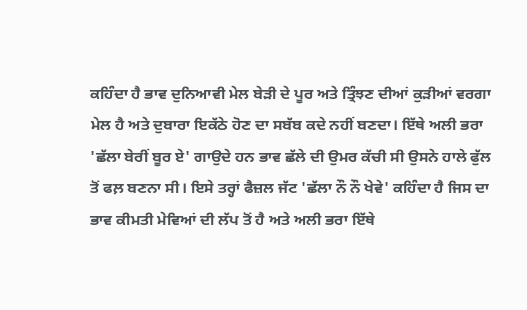ਕਹਿੰਦਾ ਹੈ ਭਾਵ ਦੁਨਿਆਵੀ ਮੇਲ ਬੇੜੀ ਦੇ ਪੂਰ ਅਤੇ ਤ੍ਰਿੰਝਣ ਦੀਆਂ ਕੁੜੀਆਂ ਵਰਗਾ ਮੇਲ ਹੈ ਅਤੇ ਦੁਬਾਰਾ ਇਕੱਠੇ ਹੋਣ ਦਾ ਸਬੱਬ ਕਦੇ ਨਹੀਂ ਬਣਦਾ। ਇੱਥੇ ਅਲੀ ਭਰਾ 'ਛੱਲਾ ਬੇਰੀਂ ਬੂਰ ਏ' ਗਾਉਦੇ ਹਨ ਭਾਵ ਛੱਲੇ ਦੀ ਉਮਰ ਕੱਚੀ ਸੀ ਉਸਨੇ ਹਾਲੇ ਫੁੱਲ ਤੋਂ ਫਲ਼ ਬਣਨਾ ਸੀ। ਇਸੇ ਤਰ੍ਹਾਂ ਫੈਜ਼ਲ ਜੱਟ 'ਛੱਲਾ ਨੌ ਨੌ ਖੇਵੇ' ਕਹਿੰਦਾ ਹੈ ਜਿਸ ਦਾ ਭਾਵ ਕੀਮਤੀ ਮੇਵਿਆਂ ਦੀ ਲੱਪ ਤੋਂ ਹੈ ਅਤੇ ਅਲੀ ਭਰਾ ਇੱਥੇ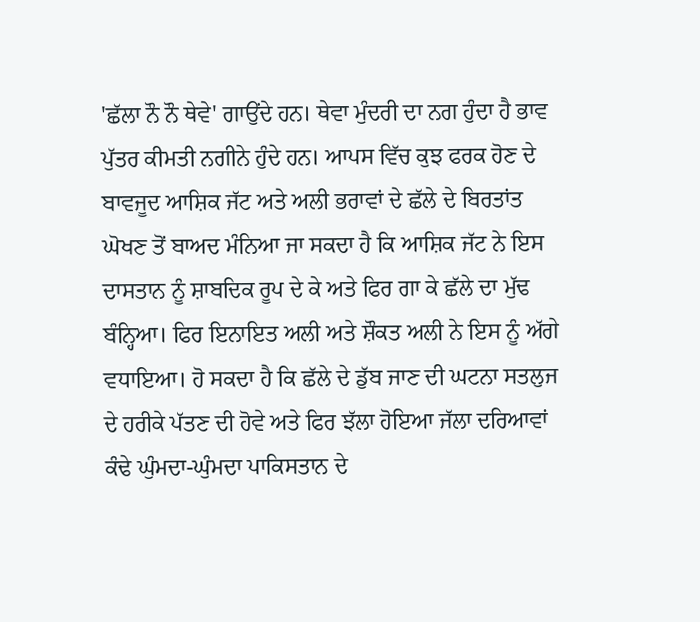'ਛੱਲਾ ਨੌ ਨੌ ਥੇਵੇ' ਗਾਉਂਦੇ ਹਨ। ਥੇਵਾ ਮੁੰਦਰੀ ਦਾ ਨਗ ਹੁੰਦਾ ਹੈ ਭਾਵ ਪੁੱਤਰ ਕੀਮਤੀ ਨਗੀਨੇ ਹੁੰਦੇ ਹਨ। ਆਪਸ ਵਿੱਚ ਕੁਝ ਫਰਕ ਹੋਣ ਦੇ ਬਾਵਜੂਦ ਆਸ਼ਿਕ ਜੱਟ ਅਤੇ ਅਲੀ ਭਰਾਵਾਂ ਦੇ ਛੱਲੇ ਦੇ ਬਿਰਤਾਂਤ ਘੋਖਣ ਤੋਂ ਬਾਅਦ ਮੰਨਿਆ ਜਾ ਸਕਦਾ ਹੈ ਕਿ ਆਸ਼ਿਕ ਜੱਟ ਨੇ ਇਸ ਦਾਸਤਾਨ ਨੂੰ ਸ਼ਾਬਦਿਕ ਰੂਪ ਦੇ ਕੇ ਅਤੇ ਫਿਰ ਗਾ ਕੇ ਛੱਲੇ ਦਾ ਮੁੱਢ ਬੰਨ੍ਹਿਆ। ਫਿਰ ਇਨਾਇਤ ਅਲੀ ਅਤੇ ਸ਼ੌਕਤ ਅਲੀ ਨੇ ਇਸ ਨੂੰ ਅੱਗੇ ਵਧਾਇਆ। ਹੋ ਸਕਦਾ ਹੈ ਕਿ ਛੱਲੇ ਦੇ ਡੁੱਬ ਜਾਣ ਦੀ ਘਟਨਾ ਸਤਲੁਜ ਦੇ ਹਰੀਕੇ ਪੱਤਣ ਦੀ ਹੋਵੇ ਅਤੇ ਫਿਰ ਝੱਲਾ ਹੋਇਆ ਜੱਲਾ ਦਰਿਆਵਾਂ ਕੰਢੇ ਘੁੰਮਦਾ-ਘੁੰਮਦਾ ਪਾਕਿਸਤਾਨ ਦੇ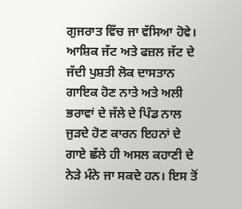ਗੁਜਰਾਤ ਵਿੱਚ ਜਾ ਵੱਸਿਆ ਹੋਵੇ। ਆਸ਼ਿਕ ਜੱਟ ਅਤੇ ਫਜ਼ਲ ਜੱਟ ਦੇ ਜੱਦੀ ਪੁਸ਼ਤੀ ਲੋਕ ਦਾਸਤਾਨ ਗਾਇਕ ਹੋਣ ਨਾਤੇ ਅਤੇ ਅਲੀ ਭਰਾਵਾਂ ਦੇ ਜੱਲੇ ਦੇ ਪਿੰਡ ਨਾਲ ਜੁੜਦੇ ਹੋਣ ਕਾਰਨ ਇਹਨਾਂ ਦੇ ਗਾਏ ਛੱਲੇ ਹੀ ਅਸਲ ਕਹਾਣੀ ਦੇ ਨੇੜੇ ਮੰਨੇ ਜਾ ਸਕਦੇ ਹਨ। ਇਸ ਤੋਂ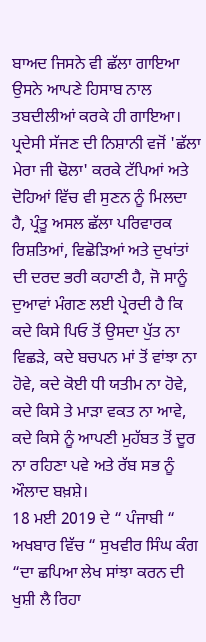ਬਾਅਦ ਜਿਸਨੇ ਵੀ ਛੱਲਾ ਗਾਇਆ ਉਸਨੇ ਆਪਣੇ ਹਿਸਾਬ ਨਾਲ ਤਬਦੀਲੀਆਂ ਕਰਕੇ ਹੀ ਗਾਇਆ। ਪ੍ਰਦੇਸੀ ਸੱਜਣ ਦੀ ਨਿਸ਼ਾਨੀ ਵਜੋਂ 'ਛੱਲਾ ਮੇਰਾ ਜੀ ਢੋਲਾ' ਕਰਕੇ ਟੱਪਿਆਂ ਅਤੇ ਦੋਹਿਆਂ ਵਿੱਚ ਵੀ ਸੁਣਨ ਨੂੰ ਮਿਲਦਾ ਹੈ, ਪ੍ਰੰਤੂ ਅਸਲ ਛੱਲਾ ਪਰਿਵਾਰਕ ਰਿਸ਼ਤਿਆਂ, ਵਿਛੋੜਿਆਂ ਅਤੇ ਦੁਖਾਂਤਾਂ ਦੀ ਦਰਦ ਭਰੀ ਕਹਾਣੀ ਹੈ, ਜੋ ਸਾਨੂੰ ਦੁਆਵਾਂ ਮੰਗਣ ਲਈ ਪ੍ਰੇਰਦੀ ਹੈ ਕਿ ਕਦੇ ਕਿਸੇ ਪਿਓ ਤੋਂ ਉਸਦਾ ਪੁੱਤ ਨਾ ਵਿਛੜੇ, ਕਦੇ ਬਚਪਨ ਮਾਂ ਤੋਂ ਵਾਂਝਾ ਨਾ ਹੋਵੇ, ਕਦੇ ਕੋਈ ਧੀ ਯਤੀਮ ਨਾ ਹੋਵੇ, ਕਦੇ ਕਿਸੇ ਤੇ ਮਾੜਾ ਵਕਤ ਨਾ ਆਵੇ, ਕਦੇ ਕਿਸੇ ਨੂੰ ਆਪਣੀ ਮੁਹੱਬਤ ਤੋਂ ਦੂਰ ਨਾ ਰਹਿਣਾ ਪਵੇ ਅਤੇ ਰੱਬ ਸਭ ਨੂੰ ਔਲਾਦ ਬਖ਼ਸ਼ੇ।
18 ਮਈ 2019 ਦੇ “ ਪੰਜਾਬੀ “ ਅਖਬਾਰ ਵਿੱਚ “ ਸੁਖਵੀਰ ਸਿੰਘ ਕੰਗ “ਦਾ ਛਪਿਆ ਲੇਖ ਸਾਂਝਾ ਕਰਨ ਦੀ ਖੁਸ਼ੀ ਲੈ ਰਿਹਾ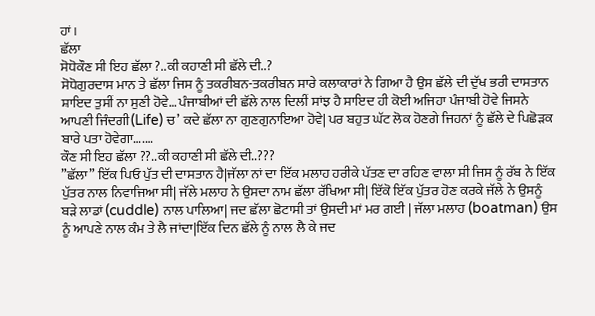ਹਾਂ।
ਛੱਲਾ
ਸੋਧੋਕੌਣ ਸੀ ਇਹ ਛੱਲਾ ?..ਕੀ ਕਹਾਣੀ ਸੀ ਛੱਲੇ ਦੀ..?
ਸੋਧੋਗੁਰਦਾਸ ਮਾਨ ਤੇ ਛੱਲਾ ਜਿਸ ਨੂੰ ਤਕਰੀਬਨ-ਤਕਰੀਬਨ ਸਾਰੇ ਕਲਾਕਾਰਾਂ ਨੇ ਗਿਆ ਹੈ ਉਸ ਛੱਲੇ ਦੀ ਦੁੱਖ ਭਰੀ ਦਾਸਤਾਨ ਸ਼ਾਇਦ ਤੁਸੀਂ ਨਾ ਸੁਣੀ ਹੋਵੇ… ਪੰਜਾਬੀਆਂ ਦੀ ਛੱਲੇ ਨਾਲ ਦਿਲੀਂ ਸਾਂਝ ਹੈ ਸਾਇਦ ਹੀ ਕੋਈ ਅਜਿਹਾ ਪੰਜਾਬੀ ਹੋਵੇ ਜਿਸਨੇ ਆਪਣੀ ਜਿੰਦਗੀ(Life) ਚ’ ਕਦੇ ਛੱਲਾ ਨਾ ਗੁਣਗੁਨਾਇਆ ਹੋਵੇ| ਪਰ ਬਹੁਤ ਘੱਟ ਲੋਕ ਹੋਣਗੇ ਜਿਹਨਾਂ ਨੂੰ ਛੱਲੇ ਦੇ ਪਿਛੋੜਕ ਬਾਰੇ ਪਤਾ ਹੋਵੇਗਾ….…
ਕੌਣ ਸੀ ਇਹ ਛੱਲਾ ??..ਕੀ ਕਹਾਣੀ ਸੀ ਛੱਲੇ ਦੀ..???
”ਛੱਲਾ” ਇੱਕ ਪਿਓ ਪੁੱਤ ਦੀ ਦਾਸਤਾਨ ਹੈ|ਜੱਲਾ ਨਾਂ ਦਾ ਇੱਕ ਮਲਾਹ ਹਰੀਕੇ ਪੱਤਣ ਦਾ ਰਹਿਣ ਵਾਲਾ ਸੀ ਜਿਸ ਨੂੰ ਰੱਬ ਨੇ ਇੱਕ ਪੁੱਤਰ ਨਾਲ ਨਿਵਾਜਿਆ ਸੀ| ਜੱਲੇ ਮਲਾਹ ਨੇ ਉਸਦਾ ਨਾਮ ਛੱਲਾ ਰੱਖਿਆ ਸੀ| ਇੱਕੋ ਇੱਕ ਪੁੱਤਰ ਹੋਣ ਕਰਕੇ ਜੱਲੇ ਨੇ ਉਸਨੂੰ ਬੜੇ ਲਾਡਾਂ (cuddle) ਨਾਲ ਪਾਲਿਆ| ਜਦ ਛੱਲਾ ਛੋਟਾਸੀ ਤਾਂ ਉਸਦੀ ਮਾਂ ਮਰ ਗਈ | ਜੱਲਾ ਮਲਾਹ (boatman) ਉਸ ਨੂੰ ਆਪਣੇ ਨਾਲ ਕੰਮ ਤੇ ਲੈ ਜਾਂਦਾ|ਇੱਕ ਦਿਨ ਛੱਲੇ ਨੂੰ ਨਾਲ ਲੈ ਕੇ ਜਦ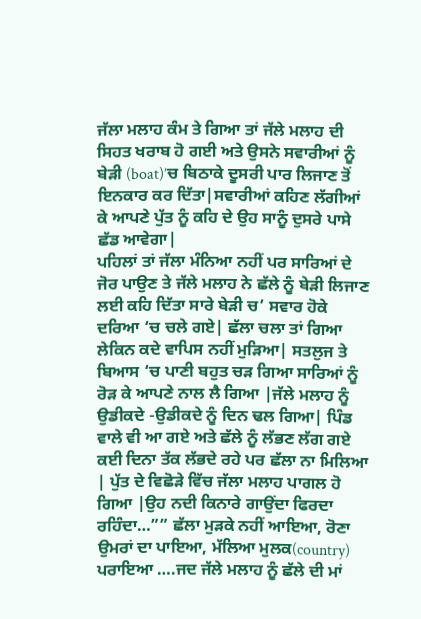ਜੱਲਾ ਮਲਾਹ ਕੰਮ ਤੇ ਗਿਆ ਤਾਂ ਜੱਲੇ ਮਲਾਹ ਦੀ ਸਿਹਤ ਖਰਾਬ ਹੋ ਗਈ ਅਤੇ ਉਸਨੇ ਸਵਾਰੀਆਂ ਨੂੰ ਬੇੜੀ (boat)’ਚ ਬਿਠਾਕੇ ਦੂਸਰੀ ਪਾਰ ਲਿਜਾਣ ਤੋਂ ਇਨਕਾਰ ਕਰ ਦਿੱਤਾ|ਸਵਾਰੀਆਂ ਕਹਿਣ ਲੱਗੀਆਂ ਕੇ ਆਪਣੇ ਪੁੱਤ ਨੂੰ ਕਹਿ ਦੇ ਉਹ ਸਾਨੂੰ ਦੁਸਰੇ ਪਾਸੇ ਛੱਡ ਆਵੇਗਾ|
ਪਹਿਲਾਂ ਤਾਂ ਜੱਲਾ ਮੰਨਿਆ ਨਹੀਂ ਪਰ ਸਾਰਿਆਂ ਦੇ ਜੋਰ ਪਾਉਣ ਤੇ ਜੱਲੇ ਮਲਾਹ ਨੇ ਛੱਲੇ ਨੂੰ ਬੇੜੀ ਲਿਜਾਣ ਲਈ ਕਹਿ ਦਿੱਤਾ ਸਾਰੇ ਬੇੜੀ ਚ’ ਸਵਾਰ ਹੋਕੇ ਦਰਿਆ ‘ਚ ਚਲੇ ਗਏ| ਛੱਲਾ ਚਲਾ ਤਾਂ ਗਿਆ ਲੇਕਿਨ ਕਦੇ ਵਾਪਿਸ ਨਹੀਂ ਮੁੜਿਆ| ਸਤਲੁਜ ਤੇ ਬਿਆਸ ‘ਚ ਪਾਣੀ ਬਹੁਤ ਚੜ ਗਿਆ ਸਾਰਿਆਂ ਨੂੰ ਰੋੜ ਕੇ ਆਪਣੇ ਨਾਲ ਲੈ ਗਿਆ |ਜੱਲੇ ਮਲਾਹ ਨੂੰ ਉਡੀਕਦੇ -ਉਡੀਕਦੇ ਨੂੰ ਦਿਨ ਢਲ ਗਿਆ| ਪਿੰਡ ਵਾਲੇ ਵੀ ਆ ਗਏ ਅਤੇ ਛੱਲੇ ਨੂੰ ਲੱਭਣ ਲੱਗ ਗਏ ਕਈ ਦਿਨਾ ਤੱਕ ਲੱਭਦੇ ਰਹੇ ਪਰ ਛੱਲਾ ਨਾ ਮਿਲਿਆ | ਪੁੱਤ ਦੇ ਵਿਛੋੜੇ ਵਿੱਚ ਜੱਲਾ ਮਲਾਹ ਪਾਗਲ ਹੋ ਗਿਆ |ਉਹ ਨਦੀ ਕਿਨਾਰੇ ਗਾਉਂਦਾ ਫਿਰਦਾ ਰਹਿੰਦਾ…”” ਛੱਲਾ ਮੁੜਕੇ ਨਹੀਂ ਆਇਆ, ਰੋਣਾ ਉਮਰਾਂ ਦਾ ਪਾਇਆ, ਮੱਲਿਆ ਮੁਲਕ(country) ਪਰਾਇਆ ….ਜਦ ਜੱਲੇ ਮਲਾਹ ਨੂੰ ਛੱਲੇ ਦੀ ਮਾਂ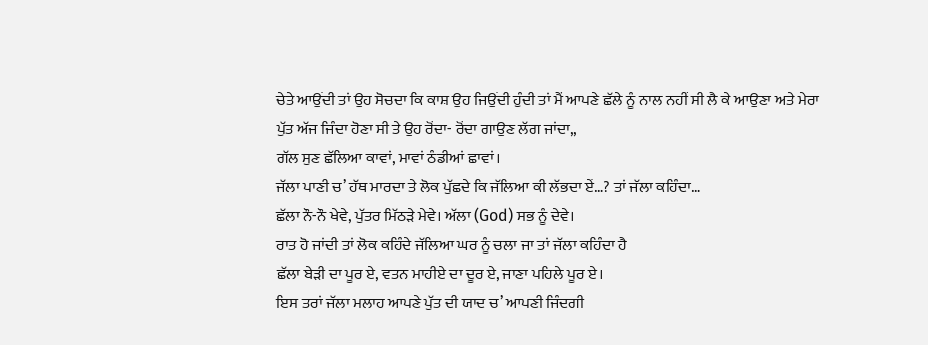ਚੇਤੇ ਆਉਂਦੀ ਤਾਂ ਉਹ ਸੋਚਦਾ ਕਿ ਕਾਸ਼ ਉਹ ਜਿਉਂਦੀ ਹੁੰਦੀ ਤਾਂ ਮੈਂ ਆਪਣੇ ਛੱਲੇ ਨੂੰ ਨਾਲ ਨਹੀਂ ਸੀ ਲੈ ਕੇ ਆਉਣਾ ਅਤੇ ਮੇਰਾ ਪੁੱਤ ਅੱਜ ਜਿੰਦਾ ਹੋਣਾ ਸੀ ਤੇ ਉਹ ਰੋਂਦਾ- ਰੋਂਦਾ ਗਾਉਣ ਲੱਗ ਜਾਂਦਾ,,
ਗੱਲ ਸੁਣ ਛੱਲਿਆ ਕਾਵਾਂ, ਮਾਵਾਂ ਠੰਡੀਆਂ ਛਾਵਾਂ।
ਜੱਲਾ ਪਾਣੀ ਚ’ ਹੱਥ ਮਾਰਦਾ ਤੇ ਲੋਕ ਪੁੱਛਦੇ ਕਿ ਜੱਲਿਆ ਕੀ ਲੱਭਦਾ ਏਂ…? ਤਾਂ ਜੱਲਾ ਕਹਿੰਦਾ…
ਛੱਲਾ ਨੌ-ਨੌ ਖੇਵੇ, ਪੁੱਤਰ ਮਿੱਠੜੇ ਮੇਵੇ। ਅੱਲਾ (God) ਸਭ ਨੂੰ ਦੇਵੇ।
ਰਾਤ ਹੋ ਜਾਂਦੀ ਤਾਂ ਲੋਕ ਕਹਿੰਦੇ ਜੱਲਿਆ ਘਰ ਨੂੰ ਚਲਾ ਜਾ ਤਾਂ ਜੱਲਾ ਕਹਿੰਦਾ ਹੈ
ਛੱਲਾ ਬੇੜੀ ਦਾ ਪੂਰ ਏ, ਵਤਨ ਮਾਹੀਏ ਦਾ ਦੂਰ ਏ, ਜਾਣਾ ਪਹਿਲੇ ਪੂਰ ਏ।
ਇਸ ਤਰਾਂ ਜੱਲਾ ਮਲਾਹ ਆਪਣੇ ਪੁੱਤ ਦੀ ਯਾਦ ਚ’ ਆਪਣੀ ਜਿੰਦਗੀ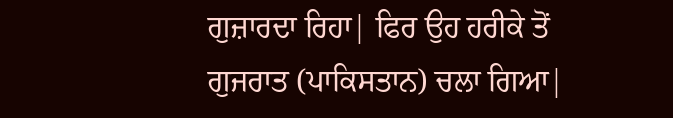ਗੁਜ਼ਾਰਦਾ ਰਿਹਾ| ਫਿਰ ਉਹ ਹਰੀਕੇ ਤੋਂ ਗੁਜਰਾਤ (ਪਾਕਿਸਤਾਨ) ਚਲਾ ਗਿਆ|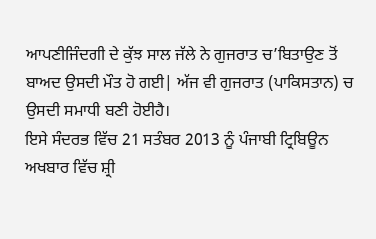ਆਪਣੀਜਿੰਦਗੀ ਦੇ ਕੁੱਝ ਸਾਲ ਜੱਲੇ ਨੇ ਗੁਜਰਾਤ ਚ’ਬਿਤਾਉਣ ਤੋਂ ਬਾਅਦ ਉਸਦੀ ਮੌਤ ਹੋ ਗਈ| ਅੱਜ ਵੀ ਗੁਜਰਾਤ (ਪਾਕਿਸਤਾਨ) ਚ ਉਸਦੀ ਸਮਾਧੀ ਬਣੀ ਹੋਈਹੈ।
ਇਸੇ ਸੰਦਰਭ ਵਿੱਚ 21 ਸਤੰਬਰ 2013 ਨੂੰ ਪੰਜਾਬੀ ਟ੍ਰਿਬਿਊਨ ਅਖਬਾਰ ਵਿੱਚ ਸ਼੍ਰੀ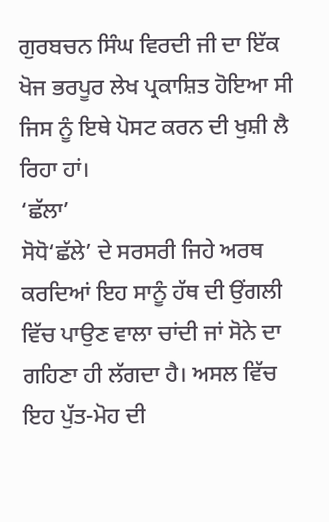ਗੁਰਬਚਨ ਸਿੰਘ ਵਿਰਦੀ ਜੀ ਦਾ ਇੱਕ ਖੋਜ ਭਰਪੂਰ ਲੇਖ ਪ੍ਰਕਾਸ਼ਿਤ ਹੋਇਆ ਸੀ ਜਿਸ ਨੂੰ ਇਥੇ ਪੋਸਟ ਕਰਨ ਦੀ ਖੁਸ਼ੀ ਲੈ ਰਿਹਾ ਹਾਂ।
‘ਛੱਲਾ’
ਸੋਧੋ‘ਛੱਲੇ’ ਦੇ ਸਰਸਰੀ ਜਿਹੇ ਅਰਥ ਕਰਦਿਆਂ ਇਹ ਸਾਨੂੰ ਹੱਥ ਦੀ ਉਂਗਲੀ ਵਿੱਚ ਪਾਉਣ ਵਾਲਾ ਚਾਂਦੀ ਜਾਂ ਸੋਨੇ ਦਾ ਗਹਿਣਾ ਹੀ ਲੱਗਦਾ ਹੈ। ਅਸਲ ਵਿੱਚ ਇਹ ਪੁੱਤ-ਮੋਹ ਦੀ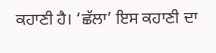ਕਹਾਣੀ ਹੈ। ‘ਛੱਲਾ’ ਇਸ ਕਹਾਣੀ ਦਾ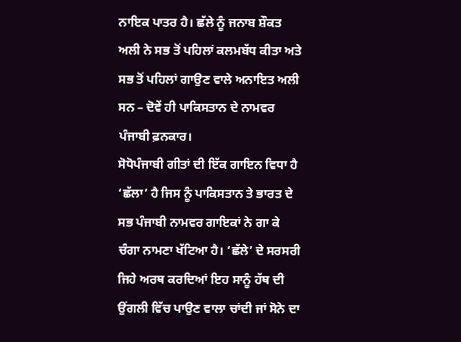ਨਾਇਕ ਪਾਤਰ ਹੈ। ਛੱਲੇ ਨੂੰ ਜਨਾਬ ਸ਼ੌਕਤ ਅਲੀ ਨੇ ਸਭ ਤੋਂ ਪਹਿਲਾਂ ਕਲਮਬੱਧ ਕੀਤਾ ਅਤੇ ਸਭ ਤੋਂ ਪਹਿਲਾਂ ਗਾਉਣ ਵਾਲੇ ਅਨਾਇਤ ਅਲੀ ਸਨ – ਦੋਵੇਂ ਹੀ ਪਾਕਿਸਤਾਨ ਦੇ ਨਾਮਵਰ ਪੰਜਾਬੀ ਫ਼ਨਕਾਰ।
ਸੋਧੋਪੰਜਾਬੀ ਗੀਤਾਂ ਦੀ ਇੱਕ ਗਾਇਨ ਵਿਧਾ ਹੈ ‘ਛੱਲਾ’ ਹੈ ਜਿਸ ਨੂੰ ਪਾਕਿਸਤਾਨ ਤੇ ਭਾਰਤ ਦੇ ਸਭ ਪੰਜਾਬੀ ਨਾਮਵਰ ਗਾਇਕਾਂ ਨੇ ਗਾ ਕੇ ਚੰਗਾ ਨਾਮਣਾ ਖੱਟਿਆ ਹੈ। ‘ਛੱਲੇ’ ਦੇ ਸਰਸਰੀ ਜਿਹੇ ਅਰਥ ਕਰਦਿਆਂ ਇਹ ਸਾਨੂੰ ਹੱਥ ਦੀ ਉਂਗਲੀ ਵਿੱਚ ਪਾਉਣ ਵਾਲਾ ਚਾਂਦੀ ਜਾਂ ਸੋਨੇ ਦਾ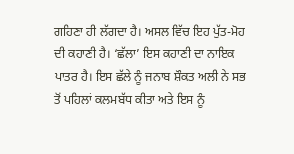ਗਹਿਣਾ ਹੀ ਲੱਗਦਾ ਹੈ। ਅਸਲ ਵਿੱਚ ਇਹ ਪੁੱਤ-ਮੋਹ ਦੀ ਕਹਾਣੀ ਹੈ। ‘ਛੱਲਾ’ ਇਸ ਕਹਾਣੀ ਦਾ ਨਾਇਕ ਪਾਤਰ ਹੈ। ਇਸ ਛੱਲੇ ਨੂੰ ਜਨਾਬ ਸ਼ੌਕਤ ਅਲੀ ਨੇ ਸਭ ਤੋਂ ਪਹਿਲਾਂ ਕਲਮਬੱਧ ਕੀਤਾ ਅਤੇ ਇਸ ਨੂੰ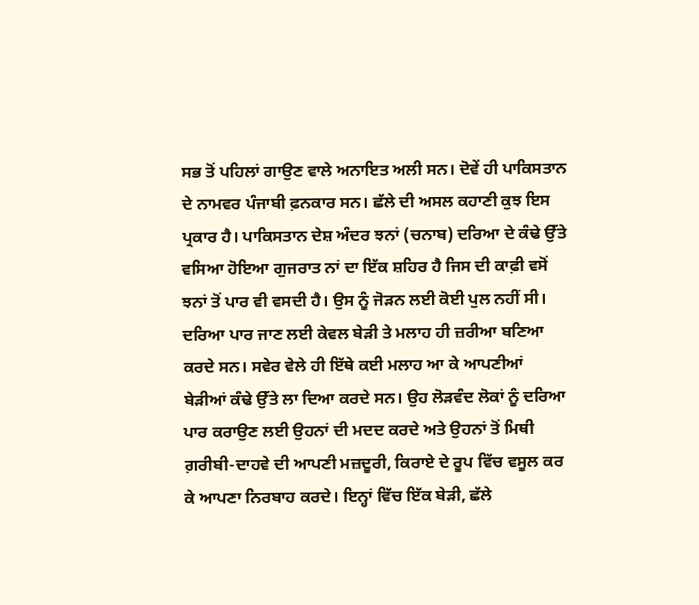ਸਭ ਤੋਂ ਪਹਿਲਾਂ ਗਾਉਣ ਵਾਲੇ ਅਨਾਇਤ ਅਲੀ ਸਨ। ਦੋਵੇਂ ਹੀ ਪਾਕਿਸਤਾਨ ਦੇ ਨਾਮਵਰ ਪੰਜਾਬੀ ਫ਼ਨਕਾਰ ਸਨ। ਛੱਲੇ ਦੀ ਅਸਲ ਕਹਾਣੀ ਕੁਝ ਇਸ ਪ੍ਰਕਾਰ ਹੈ। ਪਾਕਿਸਤਾਨ ਦੇਸ਼ ਅੰਦਰ ਝਨਾਂ (ਚਨਾਬ) ਦਰਿਆ ਦੇ ਕੰਢੇ ਉੱਤੇ ਵਸਿਆ ਹੋਇਆ ਗੁਜਰਾਤ ਨਾਂ ਦਾ ਇੱਕ ਸ਼ਹਿਰ ਹੈ ਜਿਸ ਦੀ ਕਾਫ਼ੀ ਵਸੋਂ ਝਨਾਂ ਤੋਂ ਪਾਰ ਵੀ ਵਸਦੀ ਹੈ। ਉਸ ਨੂੰ ਜੋੜਨ ਲਈ ਕੋਈ ਪੁਲ ਨਹੀਂ ਸੀ। ਦਰਿਆ ਪਾਰ ਜਾਣ ਲਈ ਕੇਵਲ ਬੇੜੀ ਤੇ ਮਲਾਹ ਹੀ ਜ਼ਰੀਆ ਬਣਿਆ ਕਰਦੇ ਸਨ। ਸਵੇਰ ਵੇਲੇ ਹੀ ਇੱਥੇ ਕਈ ਮਲਾਹ ਆ ਕੇ ਆਪਣੀਆਂ ਬੇੜੀਆਂ ਕੰਢੇ ਉੱਤੇ ਲਾ ਦਿਆ ਕਰਦੇ ਸਨ। ਉਹ ਲੋੜਵੰਦ ਲੋਕਾਂ ਨੂੰ ਦਰਿਆ ਪਾਰ ਕਰਾਉਣ ਲਈ ਉਹਨਾਂ ਦੀ ਮਦਦ ਕਰਦੇ ਅਤੇ ਉਹਨਾਂ ਤੋਂ ਮਿਥੀ ਗ਼ਰੀਬੀ-ਦਾਹਵੇ ਦੀ ਆਪਣੀ ਮਜ਼ਦੂਰੀ, ਕਿਰਾਏ ਦੇ ਰੂਪ ਵਿੱਚ ਵਸੂਲ ਕਰ ਕੇ ਆਪਣਾ ਨਿਰਬਾਹ ਕਰਦੇ। ਇਨ੍ਹਾਂ ਵਿੱਚ ਇੱਕ ਬੇੜੀ, ਛੱਲੇ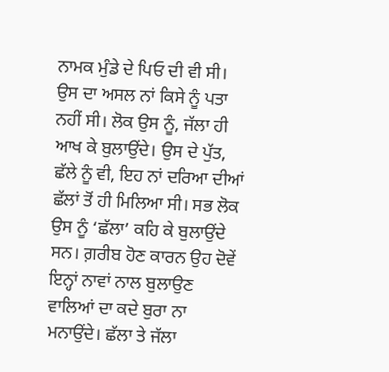ਨਾਮਕ ਮੁੰਡੇ ਦੇ ਪਿਓ ਦੀ ਵੀ ਸੀ। ਉਸ ਦਾ ਅਸਲ ਨਾਂ ਕਿਸੇ ਨੂੰ ਪਤਾ ਨਹੀਂ ਸੀ। ਲੋਕ ਉਸ ਨੂੰ, ਜੱਲਾ ਹੀ ਆਖ ਕੇ ਬੁਲਾਉਂਦੇ। ਉਸ ਦੇ ਪੁੱਤ, ਛੱਲੇ ਨੂੰ ਵੀ, ਇਹ ਨਾਂ ਦਰਿਆ ਦੀਆਂ ਛੱਲਾਂ ਤੋਂ ਹੀ ਮਿਲਿਆ ਸੀ। ਸਭ ਲੋਕ ਉਸ ਨੂੰ ‘ਛੱਲਾ’ ਕਹਿ ਕੇ ਬੁਲਾਉਂਦੇ ਸਨ। ਗ਼ਰੀਬ ਹੋਣ ਕਾਰਨ ਉਹ ਦੋਵੇਂ ਇਨ੍ਹਾਂ ਨਾਵਾਂ ਨਾਲ ਬੁਲਾਉਣ ਵਾਲਿਆਂ ਦਾ ਕਦੇ ਬੁਰਾ ਨਾ ਮਨਾਉਂਦੇ। ਛੱਲਾ ਤੇ ਜੱਲਾ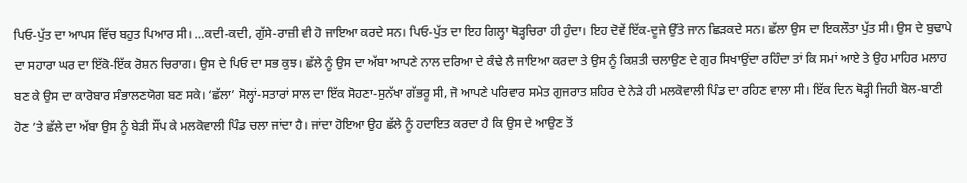ਪਿਓ-ਪੁੱਤ ਦਾ ਆਪਸ ਵਿੱਚ ਬਹੁਤ ਪਿਆਰ ਸੀ। …ਕਦੀ-ਕਦੀ, ਗੁੱਸੇ-ਰਾਜ਼ੀ ਵੀ ਹੋ ਜਾਇਆ ਕਰਦੇ ਸਨ। ਪਿਓ-ਪੁੱਤ ਦਾ ਇਹ ਗਿਲ੍ਹਾ ਥੋੜ੍ਹਚਿਰਾ ਹੀ ਹੁੰਦਾ। ਇਹ ਦੋਵੇਂ ਇੱਕ-ਦੂਜੇ ਉੱਤੇ ਜਾਨ ਛਿੜਕਦੇ ਸਨ। ਛੱਲਾ ਉਸ ਦਾ ਇਕਲੌਤਾ ਪੁੱਤ ਸੀ। ਉਸ ਦੇ ਬੁਢਾਪੇ ਦਾ ਸਹਾਰਾ ਘਰ ਦਾ ਇੱਕੋ-ਇੱਕ ਰੋਸ਼ਨ ਚਿਰਾਗ। ਉਸ ਦੇ ਪਿਓ ਦਾ ਸਭ ਕੁਝ। ਛੱਲੇ ਨੂੰ ਉਸ ਦਾ ਅੱਬਾ ਆਪਣੇ ਨਾਲ ਦਰਿਆ ਦੇ ਕੰਢੇ ਲੈ ਜਾਇਆ ਕਰਦਾ ਤੇ ਉਸ ਨੂੰ ਕਿਸ਼ਤੀ ਚਲਾਉਣ ਦੇ ਗੁਰ ਸਿਖਾਉਂਦਾ ਰਹਿੰਦਾ ਤਾਂ ਕਿ ਸਮਾਂ ਆਏ ਤੇ ਉਹ ਮਾਹਿਰ ਮਲਾਹ ਬਣ ਕੇ ਉਸ ਦਾ ਕਾਰੋਬਾਰ ਸੰਭਾਲਣਯੋਗ ਬਣ ਸਕੇ। ‘ਛੱਲਾ’ ਸੋਲ੍ਹਾਂ-ਸਤਾਰਾਂ ਸਾਲ ਦਾ ਇੱਕ ਸੋਹਣਾ-ਸੁਨੱਖਾ ਗੱਭਰੂ ਸੀ, ਜੋ ਆਪਣੇ ਪਰਿਵਾਰ ਸਮੇਤ ਗੁਜਰਾਤ ਸ਼ਹਿਰ ਦੇ ਨੇੜੇ ਹੀ ਮਲਕੋਵਾਲੀ ਪਿੰਡ ਦਾ ਰਹਿਣ ਵਾਲਾ ਸੀ। ਇੱਕ ਦਿਨ ਥੋੜ੍ਹੀ ਜਿਹੀ ਬੋਲ-ਬਾਣੀ ਹੋਣ ’ਤੇ ਛੱਲੇ ਦਾ ਅੱਬਾ ਉਸ ਨੂੰ ਬੇੜੀ ਸੌਂਪ ਕੇ ਮਲਕੋਵਾਲੀ ਪਿੰਡ ਚਲਾ ਜਾਂਦਾ ਹੈ। ਜਾਂਦਾ ਹੋਇਆ ਉਹ ਛੱਲੇ ਨੂੰ ਹਦਾਇਤ ਕਰਦਾ ਹੈ ਕਿ ਉਸ ਦੇ ਆਉਣ ਤੋਂ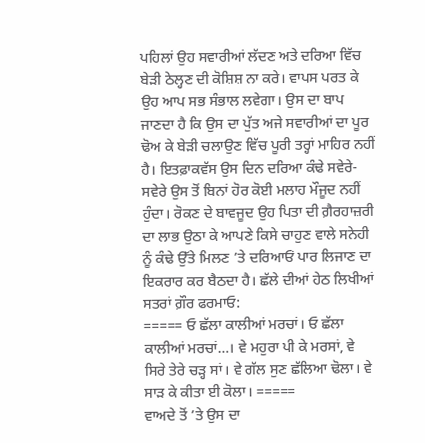ਪਹਿਲਾਂ ਉਹ ਸਵਾਰੀਆਂ ਲੱਦਣ ਅਤੇ ਦਰਿਆ ਵਿੱਚ ਬੇੜੀ ਠੇਲ੍ਹਣ ਦੀ ਕੋਸ਼ਿਸ਼ ਨਾ ਕਰੇ। ਵਾਪਸ ਪਰਤ ਕੇ ਉਹ ਆਪ ਸਭ ਸੰਭਾਲ ਲਵੇਗਾ। ਉਸ ਦਾ ਬਾਪ ਜਾਣਦਾ ਹੈ ਕਿ ਉਸ ਦਾ ਪੁੱਤ ਅਜੇ ਸਵਾਰੀਆਂ ਦਾ ਪੂਰ ਢੋਅ ਕੇ ਬੇੜੀ ਚਲਾਉਣ ਵਿੱਚ ਪੂਰੀ ਤਰ੍ਹਾਂ ਮਾਹਿਰ ਨਹੀਂ ਹੈ। ਇਤਫ਼ਾਕਵੱਸ ਉਸ ਦਿਨ ਦਰਿਆ ਕੰਢੇ ਸਵੇਰੇ-ਸਵੇਰੇ ਉਸ ਤੋਂ ਬਿਨਾਂ ਹੋਰ ਕੋਈ ਮਲਾਹ ਮੌਜੂਦ ਨਹੀਂ ਹੁੰਦਾ। ਰੋਕਣ ਦੇ ਬਾਵਜੂਦ ਉਹ ਪਿਤਾ ਦੀ ਗ਼ੈਰਹਾਜ਼ਰੀ ਦਾ ਲਾਭ ਉਠਾ ਕੇ ਆਪਣੇ ਕਿਸੇ ਚਾਹੁਣ ਵਾਲੇ ਸਨੇਹੀ ਨੂੰ ਕੰਢੇ ਉੱਤੇ ਮਿਲਣ ’ਤੇ ਦਰਿਆਓਂ ਪਾਰ ਲਿਜਾਣ ਦਾ ਇਕਰਾਰ ਕਰ ਬੈਠਦਾ ਹੈ। ਛੱਲੇ ਦੀਆਂ ਹੇਠ ਲਿਖੀਆਂ ਸਤਰਾਂ ਗ਼ੌਰ ਫਰਮਾਓ:
===== ਓ ਛੱਲਾ ਕਾਲੀਆਂ ਮਰਚਾਂ। ਓ ਛੱਲਾ ਕਾਲੀਆਂ ਮਰਚਾਂ…। ਵੇ ਮਹੁਰਾ ਪੀ ਕੇ ਮਰਸਾਂ, ਵੇ ਸਿਰੇ ਤੇਰੇ ਚੜ੍ਹ ਸਾਂ। ਵੇ ਗੱਲ ਸੁਣ ਛੱਲਿਆ ਢੋਲਾ। ਵੇ ਸਾੜ ਕੇ ਕੀਤਾ ਈ ਕੋਲਾ। =====
ਵਾਅਦੇ ਤੋਂ ’ਤੇ ਉਸ ਦਾ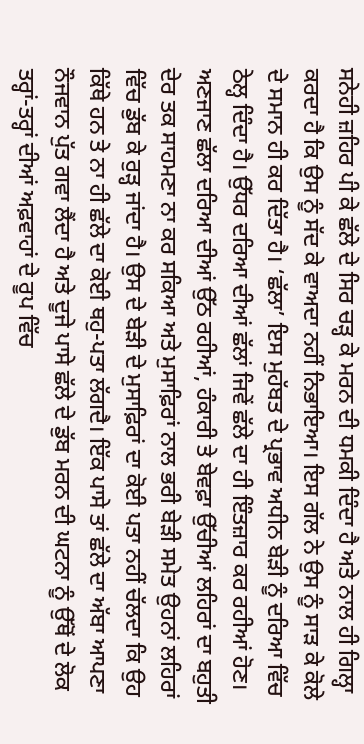ਸਨੇਹੀ ਜ਼ਹਿਰ ਪੀ ਕੇ ਛੱਲੇ ਦੇ ਸਿਰ ਚੜ੍ਹ ਕੇ ਮਰਨ ਦੀ ਧਮਕੀ ਦਿੰਦਾ ਹੈ ਅਤੇ ਨਾਲ ਹੀ ਗਿਲ੍ਹਾ ਕਰਦਾ ਹੈ ਕਿ ਉਸ ਨੂੰ ਸੱਦ ਕੇ ਵਾਅਦਾ ਨਹੀਂ ਨਿਭਾਇਆ। ਇਸ ਗੱਲ ਨੇ ਉਸ ਨੂੰ ਸਾੜ ਕੇ ਕੋਲੇ ਦੇ ਸਮਾਨ ਹੀ ਕਰ ਦਿੱਤਾ ਹੈ। ‘ਛੱਲਾ’ ਇਸ ਮੁਹੱਬਤ ਦੇ ਪ੍ਰਭਾਵ ਅਧੀਨ ਬੇੜੀ ਨੂੰ ਦਰਿਆ ਵਿੱਚ ਠੇਲ੍ਹ ਦਿੰਦਾ ਹੈ। ਉੱਧਰ ਦਰਿਆ ਦੀਆਂ ਛੱਲਾਂ ਜਿਵੇਂ ਛੱਲੇ ਦਾ ਹੀ ਇੰਤਜ਼ਾਰ ਕਰ ਰਹੀਆਂ ਹੋਣ। ਅਣਜਾਣ ਛੱਲਾ ਦਰਿਆ ਦੀਆਂ ਉੱਠ ਰਹੀਆਂ, ਹੰਕਾਰੀ ਤੇ ਬੇਵਫ਼ਾ ਉੱਚੀਆਂ ਲਹਿਰਾਂ ਦਾ ਬਹੁਤੀ ਦੇਰ ਤਕ ਸਾਹਮਣਾ ਨਾ ਕਰ ਸਕਿਆ ਅਤੇ ਮੁਸਾਫ਼ਿਰਾਂ ਨਾਲ ਭਰੀ ਬੇੜੀ ਸਮੇਤ ਉਹਨਾਂ ਲਹਿਰਾਂ ਵਿੱਚ ਡੁੱਬ ਕੇ ਰੁੜ੍ਹ ਜਾਂਦਾ ਹੈ। ਉਸ ਦੇ ਬੇੜੀ ਦੇ ਮੁਸਾਫ਼ਿਰਾਂ ਦਾ ਕੋਈ ਪਤਾ ਨਹੀਂ ਚੱਲਦਾ ਕਿ ਉਹ ਕਿੱਥੇ ਹਨ ਤੇ ਨਾ ਹੀ ਛੱਲੇ ਦਾ ਕੋਈ ਥਹੁ-ਪਤਾ ਲੱਗਦੈ। ਇੱਕ ਪਾਸੇ ਤਾਂ ਛੱਲੇ ਦਾ ਅੱਬਾ ਆਪਣਾ ਨੌਜਵਾਨ ਪੁੱਤ ਗਵਾ ਲੈਂਦਾ ਹੈ ਅਤੇ ਦੂਜੇ ਪਾਸੇ ਛੱਲੇ ਦੇ ਡੁੱਬ ਮਰਨ ਦੀ ਘਟਨਾ ਨੂੰ ਉੱਥੋਂ ਦੇ ਲੋਕ ਤਰ੍ਹਾਂ-ਤਰ੍ਹਾਂ ਦੀਆਂ ਅਫ਼ਵਾਹਾਂ ਦੇ ਰੂਪ ਵਿੱਚ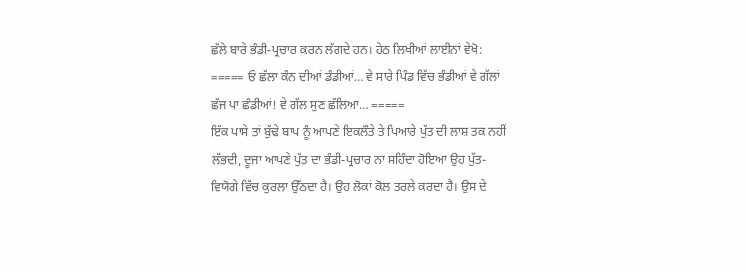ਛੱਲੇ ਬਾਰੇ ਭੰਡੀ-ਪ੍ਰਚਾਰ ਕਰਨ ਲੱਗਦੇ ਹਨ। ਹੇਠ ਲਿਖੀਆਂ ਲਾਈਨਾਂ ਵੇਖੋ:
===== ਓ ਛੱਲਾ ਕੰਨ ਦੀਆਂ ਡੰਡੀਆਂ… ਵੇ ਸਾਰੇ ਪਿੰਡ ਵਿੱਚ ਭੰਡੀਆਂ ਵੇ ਗੱਲਾਂ ਛੱਜ ਪਾ ਛੰਡੀਆਂ! ਵੇ ਗੱਲ ਸੁਣ ਛੱਲਿਆ… =====
ਇੱਕ ਪਾਸੇ ਤਾਂ ਬੁੱਢੇ ਬਾਪ ਨੂੰ ਆਪਣੇ ਇਕਲੌਤੇ ਤੇ ਪਿਆਰੇ ਪੁੱਤ ਦੀ ਲਾਸ਼ ਤਕ ਨਹੀਂ ਲੱਭਦੀ, ਦੂਜਾ ਆਪਣੇ ਪੁੱਤ ਦਾ ਭੰਡੀ-ਪ੍ਰਚਾਰ ਨਾ ਸਹਿੰਦਾ ਹੋਇਆ ਉਹ ਪੁੱਤ-ਵਿਯੋਗੇ ਵਿੱਚ ਕੁਰਲਾ ਉੱਠਦਾ ਹੈ। ਉਹ ਲੋਕਾਂ ਕੋਲ ਤਰਲੇ ਕਰਦਾ ਹੈ। ਉਸ ਦੇ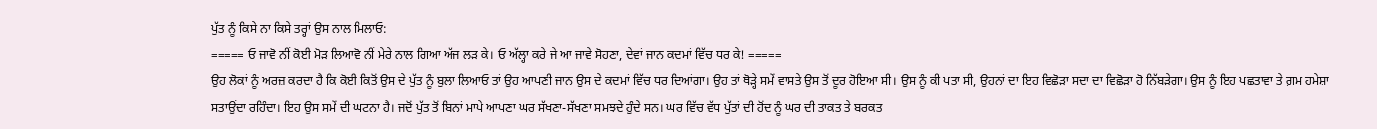ਪੁੱਤ ਨੂੰ ਕਿਸੇ ਨਾ ਕਿਸੇ ਤਰ੍ਹਾਂ ਉਸ ਨਾਲ ਮਿਲਾਓ:
===== ਓ ਜਾਵੋ ਨੀਂ ਕੋਈ ਮੋੜ ਲਿਆਵੋ ਨੀਂ ਮੇਰੇ ਨਾਲ ਗਿਆ ਅੱਜ ਲੜ ਕੇ। ਓ ਅੱਲ੍ਹਾ ਕਰੇ ਜੇ ਆ ਜਾਵੇ ਸੋਹਣਾ, ਦੇਵਾਂ ਜਾਨ ਕਦਮਾਂ ਵਿੱਚ ਧਰ ਕੇ! =====
ਉਹ ਲੋਕਾਂ ਨੂੰ ਅਰਜ਼ ਕਰਦਾ ਹੈ ਕਿ ਕੋਈ ਕਿਤੋਂ ਉਸ ਦੇ ਪੁੱਤ ਨੂੰ ਬੁਲਾ ਲਿਆਓ ਤਾਂ ਉਹ ਆਪਣੀ ਜਾਨ ਉਸ ਦੇ ਕਦਮਾਂ ਵਿੱਚ ਧਰ ਦਿਆਂਗਾ। ਉਹ ਤਾਂ ਥੋੜ੍ਹੇ ਸਮੇਂ ਵਾਸਤੇ ਉਸ ਤੋਂ ਦੂਰ ਹੋਇਆ ਸੀ। ਉਸ ਨੂੰ ਕੀ ਪਤਾ ਸੀ, ਉਹਨਾਂ ਦਾ ਇਹ ਵਿਛੋੜਾ ਸਦਾ ਦਾ ਵਿਛੋੜਾ ਹੋ ਨਿੱਬੜੇਗਾ। ਉਸ ਨੂੰ ਇਹ ਪਛਤਾਵਾ ਤੇ ਗ਼ਮ ਹਮੇਸ਼ਾ ਸਤਾਉਂਦਾ ਰਹਿੰਦਾ। ਇਹ ਉਸ ਸਮੇਂ ਦੀ ਘਟਨਾ ਹੈ। ਜਦੋਂ ਪੁੱਤ ਤੋਂ ਬਿਨਾਂ ਮਾਪੇ ਆਪਣਾ ਘਰ ਸੱਖਣਾ-ਸੱਖਣਾ ਸਮਝਦੇ ਹੁੰਦੇ ਸਨ। ਘਰ ਵਿੱਚ ਵੱਧ ਪੁੱਤਾਂ ਦੀ ਹੋਂਦ ਨੂੰ ਘਰ ਦੀ ਤਾਕਤ ਤੇ ਬਰਕਤ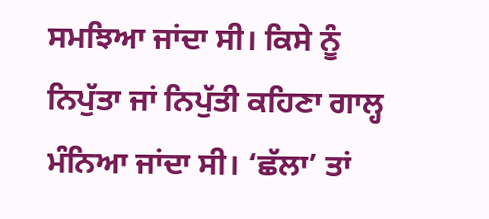ਸਮਝਿਆ ਜਾਂਦਾ ਸੀ। ਕਿਸੇ ਨੂੰ ਨਿਪੁੱਤਾ ਜਾਂ ਨਿਪੁੱਤੀ ਕਹਿਣਾ ਗਾਲ੍ਹ ਮੰਨਿਆ ਜਾਂਦਾ ਸੀ। ‘ਛੱਲਾ’ ਤਾਂ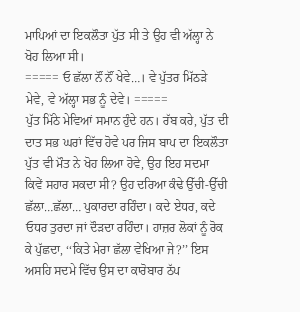ਮਾਪਿਆਂ ਦਾ ਇਕਲੌਤਾ ਪੁੱਤ ਸੀ ਤੇ ਉਹ ਵੀ ਅੱਲ੍ਹਾ ਨੇ ਖੋਹ ਲਿਆ ਸੀ।
===== ਓ ਛੱਲਾ ਨੌਂ ਨੌਂ ਖੇਵੇ…। ਵੇ ਪੁੱਤਰ ਮਿੱਠੜੇ ਮੇਵੇ, ਵੇ ਅੱਲ੍ਹਾ ਸਭ ਨੂੰ ਦੇਵੇ। =====
ਪੁੱਤ ਮਿੱਠੇ ਮੇਵਿਆਂ ਸਮਾਨ ਹੁੰਦੇ ਹਨ। ਰੱਬ ਕਰੇ, ਪੁੱਤ ਦੀ ਦਾਤ ਸਭ ਘਰਾਂ ਵਿੱਚ ਹੋਵੇ ਪਰ ਜਿਸ ਬਾਪ ਦਾ ਇਕਲੌਤਾ ਪੁੱਤ ਵੀ ਮੌਤ ਨੇ ਖੋਹ ਲਿਆ ਹੋਵੇ, ਉਹ ਇਹ ਸਦਮਾ ਕਿਵੇਂ ਸਹਾਰ ਸਕਦਾ ਸੀ? ਉਹ ਦਰਿਆ ਕੰਢੇ ਉੱਚੀ-ਉੱਚੀ ਛੱਲਾ…ਛੱਲਾ… ਪੁਕਾਰਦਾ ਰਹਿੰਦਾ। ਕਦੇ ਏਧਰ, ਕਦੇ ਓਧਰ ਤੁਰਦਾ ਜਾਂ ਦੌੜਦਾ ਰਹਿੰਦਾ। ਹਾਜ਼ਰ ਲੋਕਾਂ ਨੂੰ ਰੋਕ ਕੇ ਪੁੱਛਦਾ, ‘‘ਕਿਤੇ ਮੇਰਾ ਛੱਲਾ ਵੇਖਿਆ ਜੇ?’’ ਇਸ ਅਸਹਿ ਸਦਮੇ ਵਿੱਚ ਉਸ ਦਾ ਕਾਰੋਬਾਰ ਠੱਪ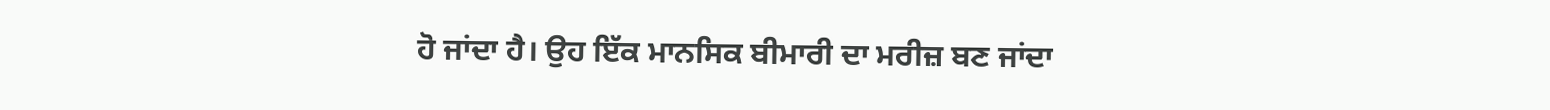ਹੋ ਜਾਂਦਾ ਹੈ। ਉਹ ਇੱਕ ਮਾਨਸਿਕ ਬੀਮਾਰੀ ਦਾ ਮਰੀਜ਼ ਬਣ ਜਾਂਦਾ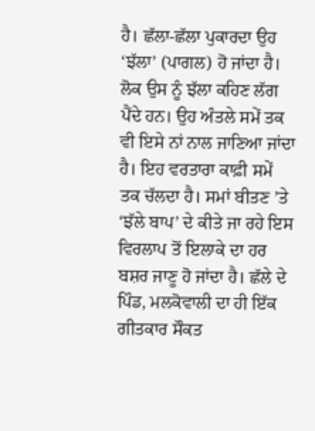ਹੈ। ਛੱਲਾ-ਛੱਲਾ ਪੁਕਾਰਦਾ ਉਹ ‘ਝੱਲਾ’ (ਪਾਗਲ) ਹੋ ਜਾਂਦਾ ਹੈ। ਲੋਕ ਉਸ ਨੂੰ ਝੱਲਾ ਕਹਿਣ ਲੱਗ ਪੈਂਦੇ ਹਨ। ਉਹ ਅੰਤਲੇ ਸਮੇਂ ਤਕ ਵੀ ਇਸੇ ਨਾਂ ਨਾਲ ਜਾਣਿਆ ਜਾਂਦਾ ਹੈ। ਇਹ ਵਰਤਾਰਾ ਕਾਫ਼ੀ ਸਮੇਂ ਤਕ ਚੱਲਦਾ ਹੈ। ਸਮਾਂ ਬੀਤਣ ’ਤੇ ‘ਝੱਲੇ ਬਾਪ’ ਦੇ ਕੀਤੇ ਜਾ ਰਹੇ ਇਸ ਵਿਰਲਾਪ ਤੋਂ ਇਲਾਕੇ ਦਾ ਹਰ ਬਸ਼ਰ ਜਾਣੂ ਹੋ ਜਾਂਦਾ ਹੈ। ਛੱਲੇ ਦੇ ਪਿੰਡ, ਮਲਕੋਵਾਲੀ ਦਾ ਹੀ ਇੱਕ ਗੀਤਕਾਰ ਸੌਕਤ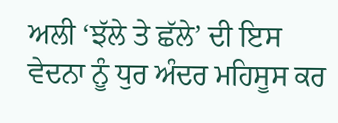ਅਲੀ ‘ਝੱਲੇ ਤੇ ਛੱਲੇ’ ਦੀ ਇਸ ਵੇਦਨਾ ਨੂੰ ਧੁਰ ਅੰਦਰ ਮਹਿਸੂਸ ਕਰ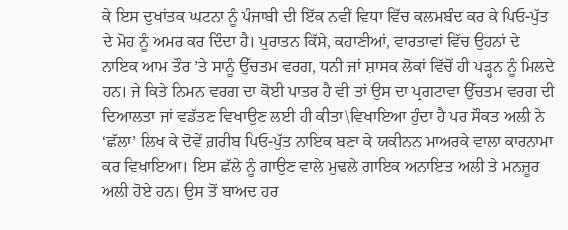ਕੇ ਇਸ ਦੁਖਾਂਤਕ ਘਟਨਾ ਨੂੰ ਪੰਜਾਬੀ ਦੀ ਇੱਕ ਨਵੀਂ ਵਿਧਾ ਵਿੱਚ ਕਲਮਬੰਦ ਕਰ ਕੇ ਪਿਓ-ਪੁੱਤ ਦੇ ਮੋਹ ਨੂੰ ਅਮਰ ਕਰ ਦਿੰਦਾ ਹੈ। ਪੁਰਾਤਨ ਕਿੱਸੇ, ਕਹਾਣੀਆਂ, ਵਾਰਤਾਵਾਂ ਵਿੱਚ ਉਹਨਾਂ ਦੇ ਨਾਇਕ ਆਮ ਤੌਰ ’ਤੇ ਸਾਨੂੰ ਉੱਚਤਮ ਵਰਗ, ਧਨੀ ਜਾਂ ਸ਼ਾਸਕ ਲੋਕਾਂ ਵਿੱਚੋਂ ਹੀ ਪੜ੍ਹਨ ਨੂੰ ਮਿਲਦੇ ਹਨ। ਜੇ ਕਿਤੇ ਨਿਮਨ ਵਰਗ ਦਾ ਕੋਈ ਪਾਤਰ ਹੈ ਵੀ ਤਾਂ ਉਸ ਦਾ ਪ੍ਰਗਟਾਵਾ ਉੱਚਤਮ ਵਰਗ ਦੀ ਦਿਆਲਤਾ ਜਾਂ ਵਡੱਤਣ ਵਿਖਾਉਣ ਲਈ ਹੀ ਕੀਤਾ\ਵਿਖਾਇਆ ਹੁੰਦਾ ਹੈ ਪਰ ਸੌਕਤ ਅਲੀ ਨੇ ‘ਛੱਲਾ’ ਲਿਖ ਕੇ ਦੋਵੇਂ ਗ਼ਰੀਬ ਪਿਓ-ਪੁੱਤ ਨਾਇਕ ਬਣਾ ਕੇ ਯਕੀਨਨ ਮਾਅਰਕੇ ਵਾਲਾ ਕਾਰਨਾਮਾ ਕਰ ਵਿਖਾਇਆ। ਇਸ ਛੱਲੇ ਨੂੰ ਗਾਉਣ ਵਾਲੇ ਮੁਢਲੇ ਗਾਇਕ ਅਨਾਇਤ ਅਲੀ ਤੇ ਮਨਜ਼ੂਰ ਅਲੀ ਹੋਏ ਹਨ। ਉਸ ਤੋਂ ਬਾਅਦ ਹਰ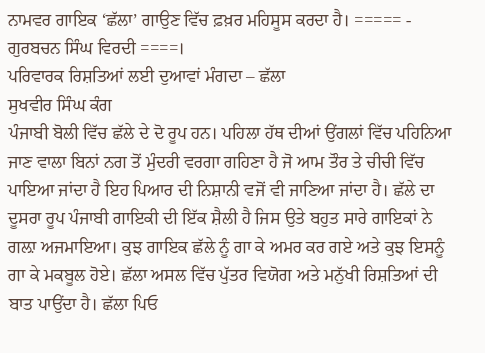ਨਾਮਵਰ ਗਾਇਕ ‘ਛੱਲਾ’ ਗਾਉਣ ਵਿੱਚ ਫ਼ਖ਼ਰ ਮਹਿਸੂਸ ਕਰਦਾ ਹੈ। ===== - ਗੁਰਬਚਨ ਸਿੰਘ ਵਿਰਦੀ ====।
ਪਰਿਵਾਰਕ ਰਿਸ਼ਤਿਆਂ ਲਈ ਦੁਆਵਾਂ ਮੰਗਦਾ – ਛੱਲਾ
ਸੁਖਵੀਰ ਸਿੰਘ ਕੰਗ
ਪੰਜਾਬੀ ਬੋਲੀ ਵਿੱਚ ਛੱਲੇ ਦੇ ਦੋ ਰੂਪ ਹਨ। ਪਹਿਲਾ ਹੱਥ ਦੀਆਂ ਉਂਗਲਾਂ ਵਿੱਚ ਪਹਿਨਿਆ ਜਾਣ ਵਾਲਾ ਬਿਨਾਂ ਨਗ ਤੋਂ ਮੁੰਦਰੀ ਵਰਗਾ ਗਹਿਣਾ ਹੈ ਜੋ ਆਮ ਤੌਰ ਤੇ ਚੀਚੀ ਵਿੱਚ ਪਾਇਆ ਜਾਂਦਾ ਹੈ ਇਹ ਪਿਆਰ ਦੀ ਨਿਸ਼ਾਨੀ ਵਜੋਂ ਵੀ ਜਾਣਿਆ ਜਾਂਦਾ ਹੈ। ਛੱਲੇ ਦਾ ਦੂਸਰਾ ਰੂਪ ਪੰਜਾਬੀ ਗਾਇਕੀ ਦੀ ਇੱਕ ਸ਼ੈਲੀ ਹੈ ਜਿਸ ਉਤੇ ਬਹੁਤ ਸਾਰੇ ਗਾਇਕਾਂ ਨੇ ਗਲ਼ਾ ਅਜਮਾਇਆ। ਕੁਝ ਗਾਇਕ ਛੱਲੇ ਨੂੰ ਗਾ ਕੇ ਅਮਰ ਕਰ ਗਏ ਅਤੇ ਕੁਝ ਇਸਨੂੰ ਗਾ ਕੇ ਮਕਬੂਲ ਹੋਏ। ਛੱਲਾ ਅਸਲ ਵਿੱਚ ਪੁੱਤਰ ਵਿਯੋਗ ਅਤੇ ਮਨੁੱਖੀ ਰਿਸ਼ਤਿਆਂ ਦੀ ਬਾਤ ਪਾਉਂਦਾ ਹੈ। ਛੱਲਾ ਪਿਓ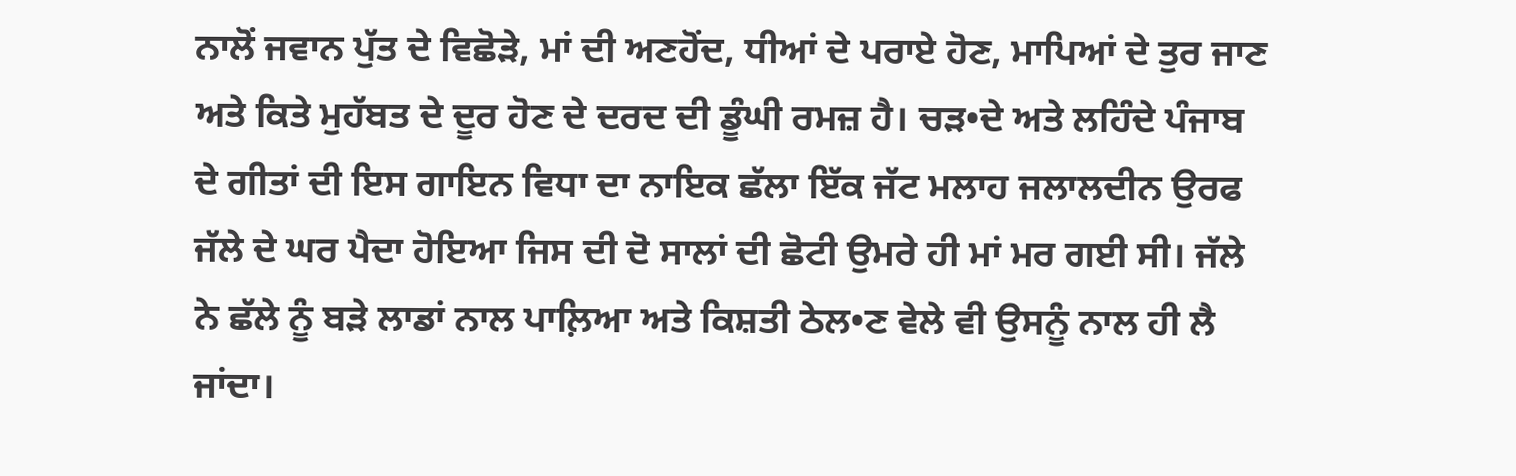ਨਾਲੋਂ ਜਵਾਨ ਪੁੱਤ ਦੇ ਵਿਛੋੜੇ, ਮਾਂ ਦੀ ਅਣਹੋਂਦ, ਧੀਆਂ ਦੇ ਪਰਾਏ ਹੋਣ, ਮਾਪਿਆਂ ਦੇ ਤੁਰ ਜਾਣ ਅਤੇ ਕਿਤੇ ਮੁਹੱਬਤ ਦੇ ਦੂਰ ਹੋਣ ਦੇ ਦਰਦ ਦੀ ਡੂੰਘੀ ਰਮਜ਼ ਹੈ। ਚੜ•ਦੇ ਅਤੇ ਲਹਿੰਦੇ ਪੰਜਾਬ ਦੇ ਗੀਤਾਂ ਦੀ ਇਸ ਗਾਇਨ ਵਿਧਾ ਦਾ ਨਾਇਕ ਛੱਲਾ ਇੱਕ ਜੱਟ ਮਲਾਹ ਜਲਾਲਦੀਨ ਉਰਫ ਜੱਲੇ ਦੇ ਘਰ ਪੈਦਾ ਹੋਇਆ ਜਿਸ ਦੀ ਦੋ ਸਾਲਾਂ ਦੀ ਛੋਟੀ ਉਮਰੇ ਹੀ ਮਾਂ ਮਰ ਗਈ ਸੀ। ਜੱਲੇ ਨੇ ਛੱਲੇ ਨੂੰ ਬੜੇ ਲਾਡਾਂ ਨਾਲ ਪਾਲ਼ਿਆ ਅਤੇ ਕਿਸ਼ਤੀ ਠੇਲ•ਣ ਵੇਲੇ ਵੀ ਉਸਨੂੰ ਨਾਲ ਹੀ ਲੈ ਜਾਂਦਾ।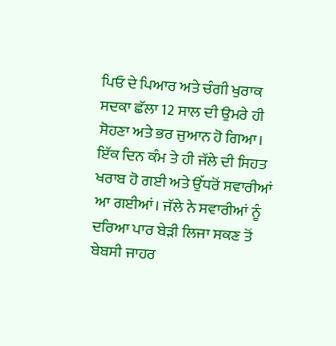ਪਿਓ ਦੇ ਪਿਆਰ ਅਤੇ ਚੰਗੀ ਖੁਰਾਕ ਸਦਕਾ ਛੱਲਾ 12 ਸਾਲ ਦੀ ਉਮਰੇ ਹੀ ਸੋਹਣਾ ਅਤੇ ਭਰ ਜੁਆਨ ਹੋ ਗਿਆ। ਇੱਕ ਦਿਨ ਕੰਮ ਤੇ ਹੀ ਜੱਲੇ ਦੀ ਸਿਹਤ ਖਰਾਬ ਹੋ ਗਈ ਅਤੇ ਉੱਧਰੋਂ ਸਵਾਰੀਆਂ ਆ ਗਈਆਂ। ਜੱਲੇ ਨੇ ਸਵਾਰੀਆਂ ਨੂੰ ਦਰਿਆ ਪਾਰ ਬੇੜੀ ਲਿਜਾ ਸਕਣ ਤੋਂ ਬੇਬਸੀ ਜਾਹਰ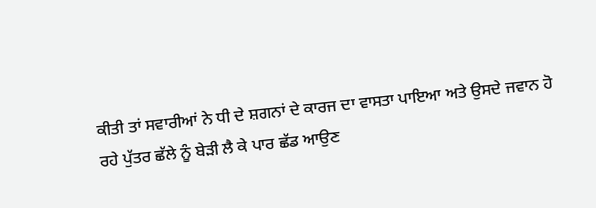ਕੀਤੀ ਤਾਂ ਸਵਾਰੀਆਂ ਨੇ ਧੀ ਦੇ ਸ਼ਗਨਾਂ ਦੇ ਕਾਰਜ ਦਾ ਵਾਸਤਾ ਪਾਇਆ ਅਤੇ ਉਸਦੇ ਜਵਾਨ ਹੋ ਰਹੇ ਪੁੱਤਰ ਛੱਲੇ ਨੂੰ ਬੇੜੀ ਲੈ ਕੇ ਪਾਰ ਛੱਡ ਆਉਣ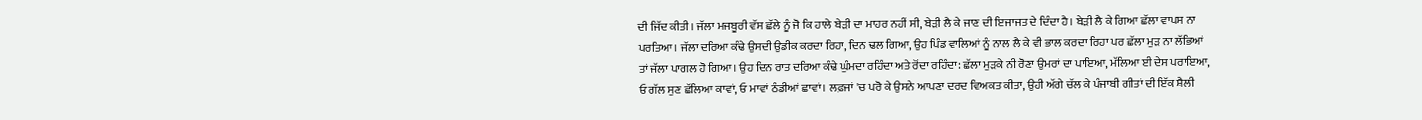ਦੀ ਜਿੱਦ ਕੀਤੀ। ਜੱਲਾ ਮਜਬੂਰੀ ਵੱਸ ਛੱਲੇ ਨੂੰ ਜੋ ਕਿ ਹਾਲੇ ਬੇੜੀ ਦਾ ਮਾਹਰ ਨਹੀਂ ਸੀ, ਬੇੜੀ ਲੈ ਕੇ ਜਾਣ ਦੀ ਇਜਾਜਤ ਦੇ ਦਿੰਦਾ ਹੈ। ਬੇੜੀ ਲੈ ਕੇ ਗਿਆ ਛੱਲਾ ਵਾਪਸ ਨਾ ਪਰਤਿਆ। ਜੱਲਾ ਦਰਿਆ ਕੰਢੇ ਉਸਦੀ ਉਡੀਕ ਕਰਦਾ ਰਿਹਾ, ਦਿਨ ਢਲ ਗਿਆ, ਉਹ ਪਿੰਡ ਵਾਲਿਆਂ ਨੂੰ ਨਾਲ ਲੈ ਕੇ ਵੀ ਭਾਲ ਕਰਦਾ ਰਿਹਾ ਪਰ ਛੱਲਾ ਮੁੜ ਨਾ ਲੱਭਿਆਂ ਤਾਂ ਜੱਲਾ ਪਾਗਲ ਹੋ ਗਿਆ। ਉਹ ਦਿਨ ਰਾਤ ਦਰਿਆ ਕੰਢੇ ਘੁੰਮਦਾ ਰਹਿੰਦਾ ਅਤੇ ਰੋਂਦਾ ਰਹਿੰਦਾ: ਛੱਲਾ ਮੁੜਕੇ ਨੀ ਰੋਣਾ ਉਮਰਾਂ ਦਾ ਪਾਇਆ, ਮੱਲਿਆ ਈ ਦੇਸ ਪਰਾਇਆ, ਓ ਗੱਲ ਸੁਣ ਛੱਲਿਆ ਕਾਵਾਂ, ਓ ਮਾਵਾਂ ਠੰਡੀਆਂ ਛਾਵਾਂ। ਲਫ਼ਜਾਂ 'ਚ ਪਰੋ ਕੇ ਉਸਨੇ ਆਪਣਾ ਦਰਦ ਵਿਅਕਤ ਕੀਤਾ, ਉਹੀ ਅੱਗੇ ਚੱਲ ਕੇ ਪੰਜਾਬੀ ਗੀਤਾਂ ਦੀ ਇੱਕ ਸ਼ੈਲੀ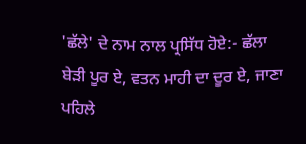'ਛੱਲੇ' ਦੇ ਨਾਮ ਨਾਲ ਪ੍ਰਸਿੱਧ ਹੋਏ:- ਛੱਲਾ ਬੇੜੀ ਪੂਰ ਏ, ਵਤਨ ਮਾਹੀ ਦਾ ਦੂਰ ਏ, ਜਾਣਾ ਪਹਿਲੇ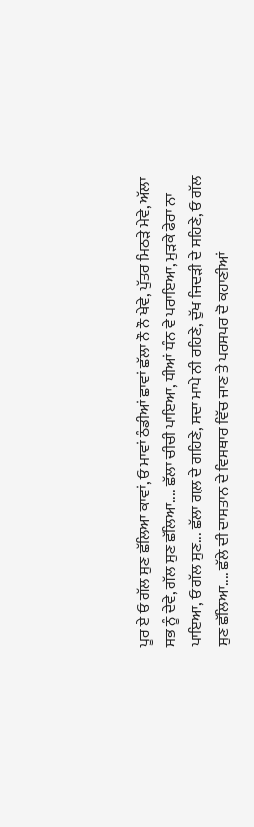ਪੂਰ ਏ ਓ ਗੱਲ ਸੁਣ ਛੱਲਿਆ ਕਾਵਾਂ, ਓ ਮਾਵਾਂ ਠੰਡੀਆਂ ਛਾਵਾਂ ਛੱਲਾ ਨੌ ਨੌ ਖੇਵੇ, ਪੁੱਤਰ ਮਿਠੜੇ ਮੇਵੇ, ਅੱਲਾ ਸਭ ਨੂੰ ਦੇਵੇ, ਗੱਲ ਸੁਣ ਛੱਲਿਆ.... ਛੱਲਾ ਚੀਚੀ ਪਾਇਆ, ਧੀਆਂ ਧੰਨ ਵੇ ਪਰਾਇਆ, ਮੁੜਕੇ ਫੇਰਾ ਨਾ ਪਾਇਆ, ਓ ਗੱਲ ਸੁਣ... ਛੱਲਾ ਗਲ਼ ਦੇ ਗਹਿਣੇ, ਸਦਾ ਮਾਪੇ ਨੀ ਰਹਿਣੇ, ਦੁੱਖ ਜਿਦੜੀ ਦੇ ਸਹਿਣੇ, ਓ ਗੱਲ ਸੁਣ ਛੱਲਿਆ.... ਛੱਲੇ ਦੀ ਦਾਸਤਾਨ ਦੇ ਵਿਸਥਾਰ ਵਿੱਚ ਜਾਣ ਤੇ ਪਰਸਪਰ ਦੋ ਕਹਾਣੀਆਂ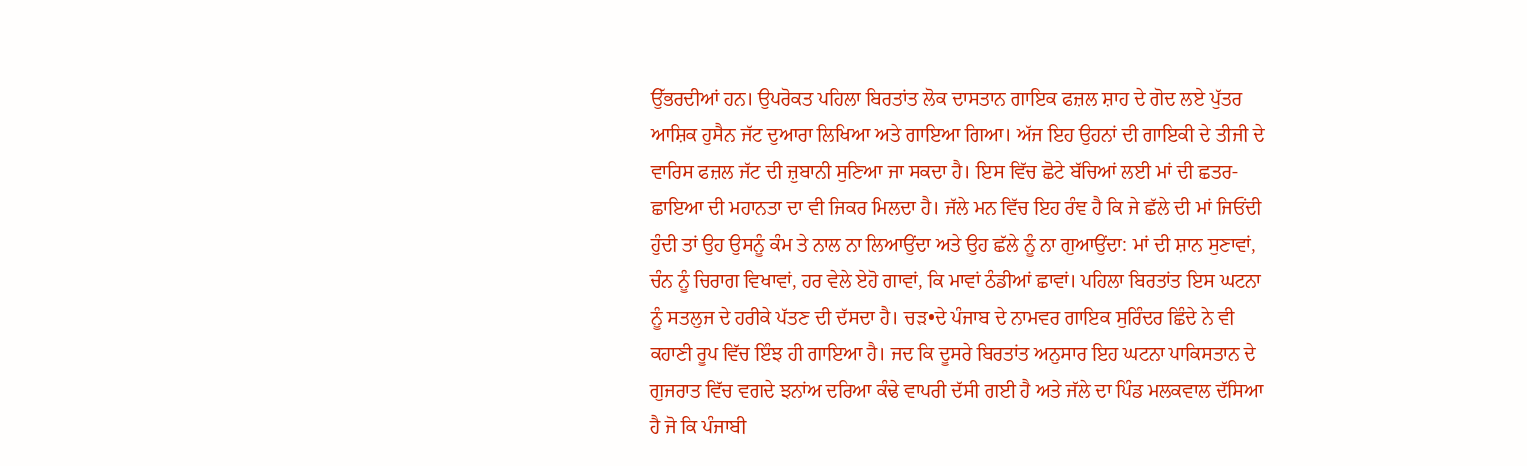ਉੱਭਰਦੀਆਂ ਹਨ। ਉਪਰੋਕਤ ਪਹਿਲਾ ਬਿਰਤਾਂਤ ਲੋਕ ਦਾਸਤਾਨ ਗਾਇਕ ਫਜ਼ਲ ਸ਼ਾਹ ਦੇ ਗੋਦ ਲਏ ਪੁੱਤਰ ਆਸ਼ਿਕ ਹੁਸੈਨ ਜੱਟ ਦੁਆਰਾ ਲਿਖਿਆ ਅਤੇ ਗਾਇਆ ਗਿਆ। ਅੱਜ ਇਹ ਉਹਨਾਂ ਦੀ ਗਾਇਕੀ ਦੇ ਤੀਜੀ ਦੇ ਵਾਰਿਸ ਫਜ਼ਲ ਜੱਟ ਦੀ ਜ਼ੁਬਾਨੀ ਸੁਣਿਆ ਜਾ ਸਕਦਾ ਹੈ। ਇਸ ਵਿੱਚ ਛੋਟੇ ਬੱਚਿਆਂ ਲਈ ਮਾਂ ਦੀ ਛਤਰ-ਛਾਇਆ ਦੀ ਮਹਾਨਤਾ ਦਾ ਵੀ ਜਿਕਰ ਮਿਲਦਾ ਹੈ। ਜੱਲੇ ਮਨ ਵਿੱਚ ਇਹ ਰੰਞ ਹੈ ਕਿ ਜੇ ਛੱਲੇ ਦੀ ਮਾਂ ਜਿਓਂਦੀ ਹੁੰਦੀ ਤਾਂ ਉਹ ਉਸਨੂੰ ਕੰਮ ਤੇ ਨਾਲ ਨਾ ਲਿਆਉਂਦਾ ਅਤੇ ਉਹ ਛੱਲੇ ਨੂੰ ਨਾ ਗੁਆਉਂਦਾ: ਮਾਂ ਦੀ ਸ਼ਾਨ ਸੁਣਾਵਾਂ, ਚੰਨ ਨੂੰ ਚਿਰਾਗ ਵਿਖਾਵਾਂ, ਹਰ ਵੇਲੇ ਏਹੋ ਗਾਵਾਂ, ਕਿ ਮਾਵਾਂ ਠੰਡੀਆਂ ਛਾਵਾਂ। ਪਹਿਲਾ ਬਿਰਤਾਂਤ ਇਸ ਘਟਨਾ ਨੂੰ ਸਤਲੁਜ ਦੇ ਹਰੀਕੇ ਪੱਤਣ ਦੀ ਦੱਸਦਾ ਹੈ। ਚੜ•ਦੇ ਪੰਜਾਬ ਦੇ ਨਾਮਵਰ ਗਾਇਕ ਸੁਰਿੰਦਰ ਛਿੰਦੇ ਨੇ ਵੀ ਕਹਾਣੀ ਰੂਪ ਵਿੱਚ ਇੰਝ ਹੀ ਗਾਇਆ ਹੈ। ਜਦ ਕਿ ਦੂਸਰੇ ਬਿਰਤਾਂਤ ਅਨੁਸਾਰ ਇਹ ਘਟਨਾ ਪਾਕਿਸਤਾਨ ਦੇ ਗੁਜਰਾਤ ਵਿੱਚ ਵਗਦੇ ਝਨਾਂਅ ਦਰਿਆ ਕੰਢੇ ਵਾਪਰੀ ਦੱਸੀ ਗਈ ਹੈ ਅਤੇ ਜੱਲੇ ਦਾ ਪਿੰਡ ਮਲਕਵਾਲ ਦੱਸਿਆ ਹੈ ਜੋ ਕਿ ਪੰਜਾਬੀ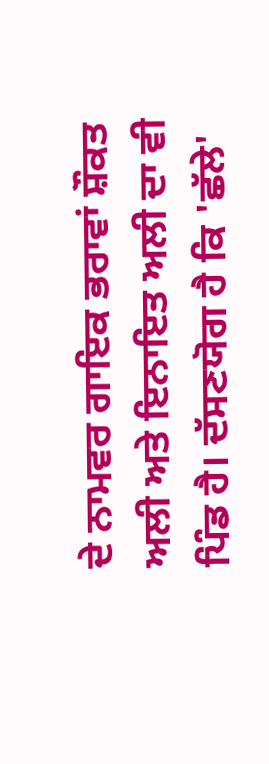ਦੇ ਨਾਮਵਰ ਗਾਇਕ ਭਰਾਵਾਂ ਸ਼ੌਕਤ ਅਲੀ ਅਤੇ ਇਨਾਇਤ ਅਲੀ ਦਾ ਵੀ ਪਿੰਡ ਹੈ। ਦੱਸਣਯੋਗ ਹੈ ਕਿ 'ਛੱਲੇ'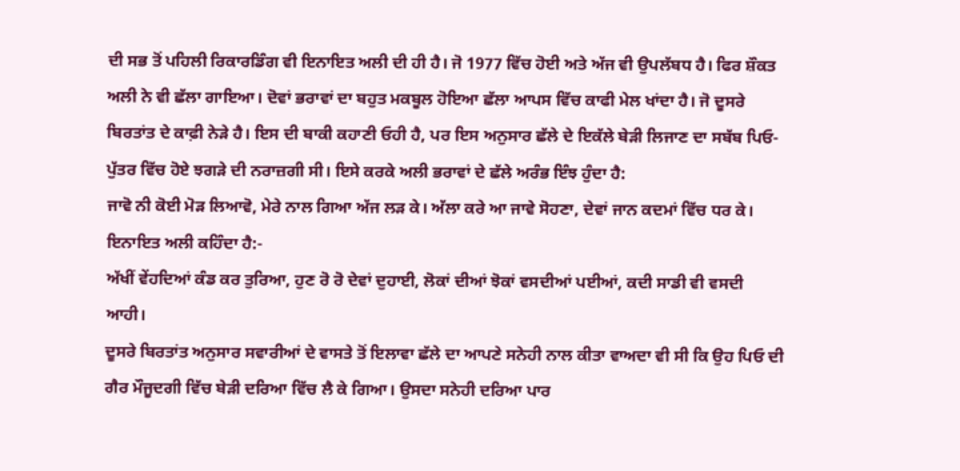ਦੀ ਸਭ ਤੋਂ ਪਹਿਲੀ ਰਿਕਾਰਡਿੰਗ ਵੀ ਇਨਾਇਤ ਅਲੀ ਦੀ ਹੀ ਹੈ। ਜੋ 1977 ਵਿੱਚ ਹੋਈ ਅਤੇ ਅੱਜ ਵੀ ਉਪਲੱਬਧ ਹੈ। ਫਿਰ ਸ਼ੌਕਤ ਅਲੀ ਨੇ ਵੀ ਛੱਲਾ ਗਾਇਆ। ਦੋਵਾਂ ਭਰਾਵਾਂ ਦਾ ਬਹੁਤ ਮਕਬੂਲ ਹੋਇਆ ਛੱਲਾ ਆਪਸ ਵਿੱਚ ਕਾਫੀ ਮੇਲ ਖਾਂਦਾ ਹੈ। ਜੋ ਦੂਸਰੇ ਬਿਰਤਾਂਤ ਦੇ ਕਾਫ਼ੀ ਨੇੜੇ ਹੈ। ਇਸ ਦੀ ਬਾਕੀ ਕਹਾਣੀ ਓਹੀ ਹੈ, ਪਰ ਇਸ ਅਨੁਸਾਰ ਛੱਲੇ ਦੇ ਇਕੱਲੇ ਬੇੜੀ ਲਿਜਾਣ ਦਾ ਸਬੱਬ ਪਿਓ- ਪੁੱਤਰ ਵਿੱਚ ਹੋਏ ਝਗੜੇ ਦੀ ਨਰਾਜ਼ਗੀ ਸੀ। ਇਸੇ ਕਰਕੇ ਅਲੀ ਭਰਾਵਾਂ ਦੇ ਛੱਲੇ ਅਰੰਭ ਇੰਝ ਹੁੰਦਾ ਹੈ:
ਜਾਵੋ ਨੀ ਕੋਈ ਮੋੜ ਲਿਆਵੋ, ਮੇਰੇ ਨਾਲ ਗਿਆ ਅੱਜ ਲੜ ਕੇ। ਅੱਲਾ ਕਰੇ ਆ ਜਾਵੇ ਸੋਹਣਾ, ਦੇਵਾਂ ਜਾਨ ਕਦਮਾਂ ਵਿੱਚ ਧਰ ਕੇ।
ਇਨਾਇਤ ਅਲੀ ਕਹਿੰਦਾ ਹੈ:-
ਅੱਖੀਂ ਵੇਂਹਦਿਆਂ ਕੰਡ ਕਰ ਤੁਰਿਆ, ਹੁਣ ਰੋ ਰੋ ਦੇਵਾਂ ਦੁਹਾਈ, ਲੋਕਾਂ ਦੀਆਂ ਝੋਕਾਂ ਵਸਦੀਆਂ ਪਈਆਂ, ਕਦੀ ਸਾਡੀ ਵੀ ਵਸਦੀ ਆਹੀ।
ਦੂਸਰੇ ਬਿਰਤਾਂਤ ਅਨੁਸਾਰ ਸਵਾਰੀਆਂ ਦੇ ਵਾਸਤੇ ਤੋਂ ਇਲਾਵਾ ਛੱਲੇ ਦਾ ਆਪਣੇ ਸਨੇਹੀ ਨਾਲ ਕੀਤਾ ਵਾਅਦਾ ਵੀ ਸੀ ਕਿ ਉਹ ਪਿਓ ਦੀ ਗੈਰ ਮੌਜੂਦਗੀ ਵਿੱਚ ਬੇੜੀ ਦਰਿਆ ਵਿੱਚ ਲੈ ਕੇ ਗਿਆ। ਉਸਦਾ ਸਨੇਹੀ ਦਰਿਆ ਪਾਰ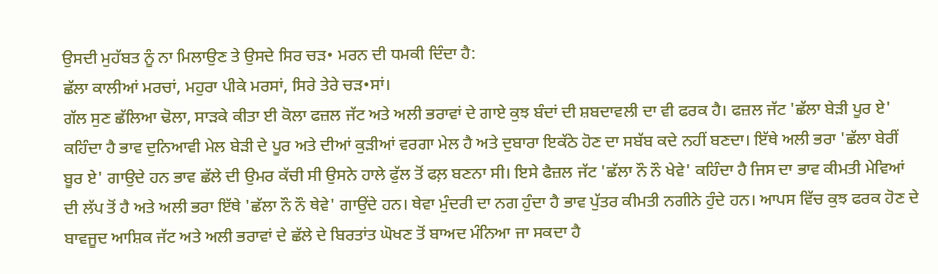ਉਸਦੀ ਮੁਹੱਬਤ ਨੂੰ ਨਾ ਮਿਲਾਉਣ ਤੇ ਉਸਦੇ ਸਿਰ ਚੜ• ਮਰਨ ਦੀ ਧਮਕੀ ਦਿੰਦਾ ਹੈ:
ਛੱਲਾ ਕਾਲੀਆਂ ਮਰਚਾਂ, ਮਹੁਰਾ ਪੀਕੇ ਮਰਸਾਂ, ਸਿਰੇ ਤੇਰੇ ਚੜ•ਸਾਂ।
ਗੱਲ ਸੁਣ ਛੱਲਿਆ ਢੋਲਾ, ਸਾੜਕੇ ਕੀਤਾ ਈ ਕੋਲਾ ਫਜ਼ਲ ਜੱਟ ਅਤੇ ਅਲੀ ਭਰਾਵਾਂ ਦੇ ਗਾਏ ਕੁਝ ਬੰਦਾਂ ਦੀ ਸ਼ਬਦਾਵਲੀ ਦਾ ਵੀ ਫਰਕ ਹੈ। ਫਜ਼ਲ ਜੱਟ 'ਛੱਲਾ ਬੇੜੀ ਪੂਰ ਏ' ਕਹਿੰਦਾ ਹੈ ਭਾਵ ਦੁਨਿਆਵੀ ਮੇਲ ਬੇੜੀ ਦੇ ਪੂਰ ਅਤੇ ਦੀਆਂ ਕੁੜੀਆਂ ਵਰਗਾ ਮੇਲ ਹੈ ਅਤੇ ਦੁਬਾਰਾ ਇਕੱਠੇ ਹੋਣ ਦਾ ਸਬੱਬ ਕਦੇ ਨਹੀਂ ਬਣਦਾ। ਇੱਥੇ ਅਲੀ ਭਰਾ 'ਛੱਲਾ ਬੇਰੀਂ ਬੂਰ ਏ' ਗਾਉਦੇ ਹਨ ਭਾਵ ਛੱਲੇ ਦੀ ਉਮਰ ਕੱਚੀ ਸੀ ਉਸਨੇ ਹਾਲੇ ਫੁੱਲ ਤੋਂ ਫਲ਼ ਬਣਨਾ ਸੀ। ਇਸੇ ਫੈਜ਼ਲ ਜੱਟ 'ਛੱਲਾ ਨੌ ਨੌ ਖੇਵੇ' ਕਹਿੰਦਾ ਹੈ ਜਿਸ ਦਾ ਭਾਵ ਕੀਮਤੀ ਮੇਵਿਆਂ ਦੀ ਲੱਪ ਤੋਂ ਹੈ ਅਤੇ ਅਲੀ ਭਰਾ ਇੱਥੇ 'ਛੱਲਾ ਨੌ ਨੌ ਥੇਵੇ' ਗਾਉਂਦੇ ਹਨ। ਥੇਵਾ ਮੁੰਦਰੀ ਦਾ ਨਗ ਹੁੰਦਾ ਹੈ ਭਾਵ ਪੁੱਤਰ ਕੀਮਤੀ ਨਗੀਨੇ ਹੁੰਦੇ ਹਨ। ਆਪਸ ਵਿੱਚ ਕੁਝ ਫਰਕ ਹੋਣ ਦੇ ਬਾਵਜੂਦ ਆਸ਼ਿਕ ਜੱਟ ਅਤੇ ਅਲੀ ਭਰਾਵਾਂ ਦੇ ਛੱਲੇ ਦੇ ਬਿਰਤਾਂਤ ਘੋਖਣ ਤੋਂ ਬਾਅਦ ਮੰਨਿਆ ਜਾ ਸਕਦਾ ਹੈ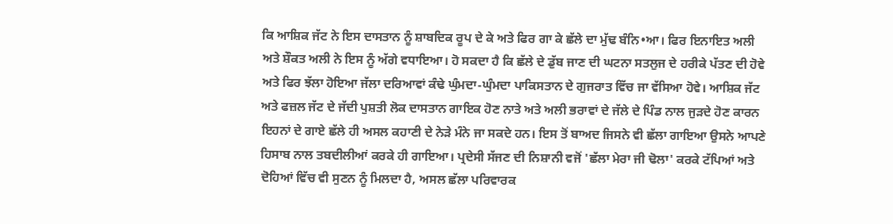ਕਿ ਆਸ਼ਿਕ ਜੱਟ ਨੇ ਇਸ ਦਾਸਤਾਨ ਨੂੰ ਸ਼ਾਬਦਿਕ ਰੂਪ ਦੇ ਕੇ ਅਤੇ ਫਿਰ ਗਾ ਕੇ ਛੱਲੇ ਦਾ ਮੁੱਢ ਬੰਨਿ•ਆ। ਫਿਰ ਇਨਾਇਤ ਅਲੀ ਅਤੇ ਸ਼ੌਕਤ ਅਲੀ ਨੇ ਇਸ ਨੂੰ ਅੱਗੇ ਵਧਾਇਆ। ਹੋ ਸਕਦਾ ਹੈ ਕਿ ਛੱਲੇ ਦੇ ਡੁੱਬ ਜਾਣ ਦੀ ਘਟਨਾ ਸਤਲੁਜ ਦੇ ਹਰੀਕੇ ਪੱਤਣ ਦੀ ਹੋਵੇ ਅਤੇ ਫਿਰ ਝੱਲਾ ਹੋਇਆ ਜੱਲਾ ਦਰਿਆਵਾਂ ਕੰਢੇ ਘੁੰਮਦਾ-ਘੁੰਮਦਾ ਪਾਕਿਸਤਾਨ ਦੇ ਗੁਜਰਾਤ ਵਿੱਚ ਜਾ ਵੱਸਿਆ ਹੋਵੇ। ਆਸ਼ਿਕ ਜੱਟ ਅਤੇ ਫਜ਼ਲ ਜੱਟ ਦੇ ਜੱਦੀ ਪੁਸ਼ਤੀ ਲੋਕ ਦਾਸਤਾਨ ਗਾਇਕ ਹੋਣ ਨਾਤੇ ਅਤੇ ਅਲੀ ਭਰਾਵਾਂ ਦੇ ਜੱਲੇ ਦੇ ਪਿੰਡ ਨਾਲ ਜੁੜਦੇ ਹੋਣ ਕਾਰਨ ਇਹਨਾਂ ਦੇ ਗਾਏ ਛੱਲੇ ਹੀ ਅਸਲ ਕਹਾਣੀ ਦੇ ਨੇੜੇ ਮੰਨੇ ਜਾ ਸਕਦੇ ਹਨ। ਇਸ ਤੋਂ ਬਾਅਦ ਜਿਸਨੇ ਵੀ ਛੱਲਾ ਗਾਇਆ ਉਸਨੇ ਆਪਣੇ ਹਿਸਾਬ ਨਾਲ ਤਬਦੀਲੀਆਂ ਕਰਕੇ ਹੀ ਗਾਇਆ। ਪ੍ਰਦੇਸੀ ਸੱਜਣ ਦੀ ਨਿਸ਼ਾਨੀ ਵਜੋਂ 'ਛੱਲਾ ਮੇਰਾ ਜੀ ਢੋਲਾ' ਕਰਕੇ ਟੱਪਿਆਂ ਅਤੇ ਦੋਹਿਆਂ ਵਿੱਚ ਵੀ ਸੁਣਨ ਨੂੰ ਮਿਲਦਾ ਹੈ, ਅਸਲ ਛੱਲਾ ਪਰਿਵਾਰਕ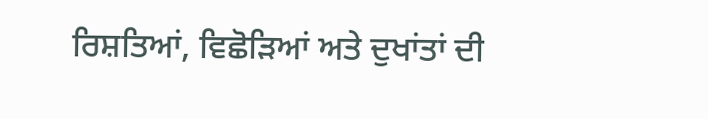ਰਿਸ਼ਤਿਆਂ, ਵਿਛੋੜਿਆਂ ਅਤੇ ਦੁਖਾਂਤਾਂ ਦੀ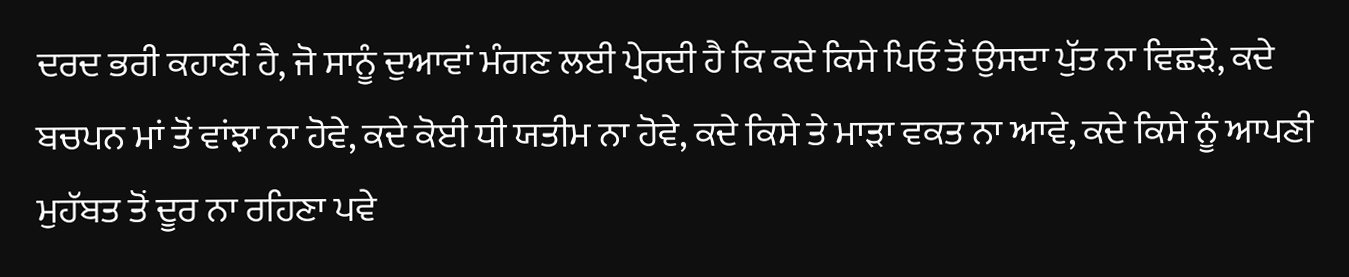ਦਰਦ ਭਰੀ ਕਹਾਣੀ ਹੈ, ਜੋ ਸਾਨੂੰ ਦੁਆਵਾਂ ਮੰਗਣ ਲਈ ਪ੍ਰੇਰਦੀ ਹੈ ਕਿ ਕਦੇ ਕਿਸੇ ਪਿਓ ਤੋਂ ਉਸਦਾ ਪੁੱਤ ਨਾ ਵਿਛੜੇ, ਕਦੇ ਬਚਪਨ ਮਾਂ ਤੋਂ ਵਾਂਝਾ ਨਾ ਹੋਵੇ, ਕਦੇ ਕੋਈ ਧੀ ਯਤੀਮ ਨਾ ਹੋਵੇ, ਕਦੇ ਕਿਸੇ ਤੇ ਮਾੜਾ ਵਕਤ ਨਾ ਆਵੇ, ਕਦੇ ਕਿਸੇ ਨੂੰ ਆਪਣੀ ਮੁਹੱਬਤ ਤੋਂ ਦੂਰ ਨਾ ਰਹਿਣਾ ਪਵੇ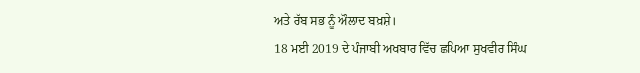ਅਤੇ ਰੱਬ ਸਭ ਨੂੰ ਔਲਾਦ ਬਖ਼ਸ਼ੇ।
18 ਮਈ 2019 ਦੇ ਪੰਜਾਬੀ ਅਖਬਾਰ ਵਿੱਚ ਛਪਿਆ ਸੁਖਵੀਰ ਸਿੰਘ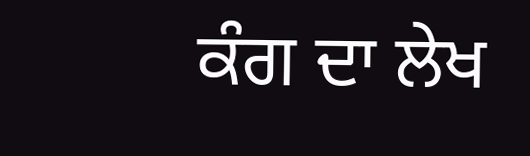ਕੰਗ ਦਾ ਲੇਖ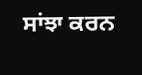ਸਾਂਝਾ ਕਰਨ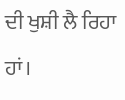ਦੀ ਖੁਸ਼ੀ ਲੈ ਰਿਹਾ ਹਾਂ।